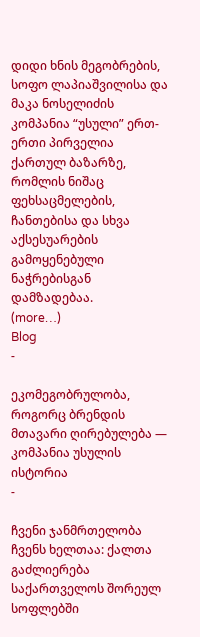დიდი ხნის მეგობრების, სოფო ლაპიაშვილისა და მაკა ნოსელიძის კომპანია “უსული” ერთ-ერთი პირველია ქართულ ბაზარზე, რომლის ნიშაც ფეხსაცმელების, ჩანთებისა და სხვა აქსესუარების გამოყენებული ნაჭრებისგან დამზადებაა.
(more…)
Blog
-

ეკომეგობრულობა, როგორც ბრენდის მთავარი ღირებულება — კომპანია უსულის ისტორია
-

ჩვენი ჯანმრთელობა ჩვენს ხელთაა: ქალთა გაძლიერება საქართველოს შორეულ სოფლებში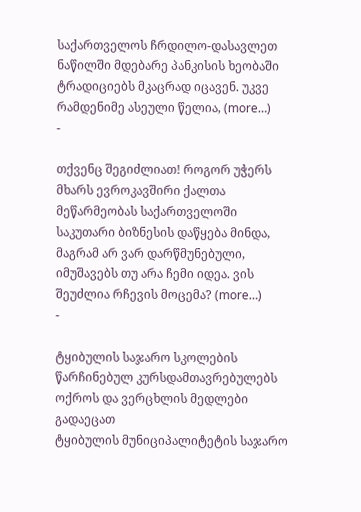საქართველოს ჩრდილო-დასავლეთ ნაწილში მდებარე პანკისის ხეობაში ტრადიციებს მკაცრად იცავენ. უკვე რამდენიმე ასეული წელია, (more…)
-

თქვენც შეგიძლიათ! როგორ უჭერს მხარს ევროკავშირი ქალთა მეწარმეობას საქართველოში
საკუთარი ბიზნესის დაწყება მინდა, მაგრამ არ ვარ დარწმუნებული, იმუშავებს თუ არა ჩემი იდეა. ვის შეუძლია რჩევის მოცემა? (more…)
-

ტყიბულის საჯარო სკოლების წარჩინებულ კურსდამთავრებულებს ოქროს და ვერცხლის მედლები გადაეცათ
ტყიბულის მუნიციპალიტეტის საჯარო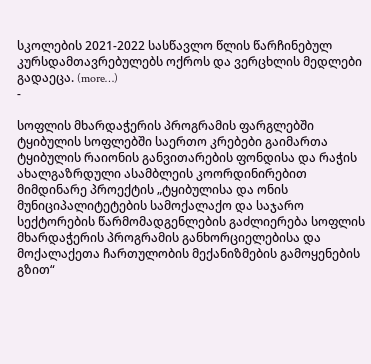სკოლების 2021-2022 სასწავლო წლის წარჩინებულ კურსდამთავრებულებს ოქროს და ვერცხლის მედლები გადაეცა. (more…)
-

სოფლის მხარდაჭერის პროგრამის ფარგლებში ტყიბულის სოფლებში საერთო კრებები გაიმართა
ტყიბულის რაიონის განვითარების ფონდისა და რაჭის ახალგაზრდული ასამბლეის კოორდინირებით მიმდინარე პროექტის „ტყიბულისა და ონის მუნიციპალიტეტების სამოქალაქო და საჯარო სექტორების წარმომადგენლების გაძლიერება სოფლის მხარდაჭერის პროგრამის განხორციელებისა და მოქალაქეთა ჩართულობის მექანიზმების გამოყენების გზით“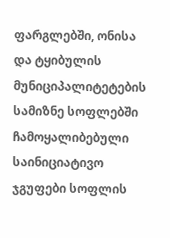ფარგლებში, ონისა და ტყიბულის მუნიციპალიტეტების სამიზნე სოფლებში ჩამოყალიბებული საინიციატივო ჯგუფები სოფლის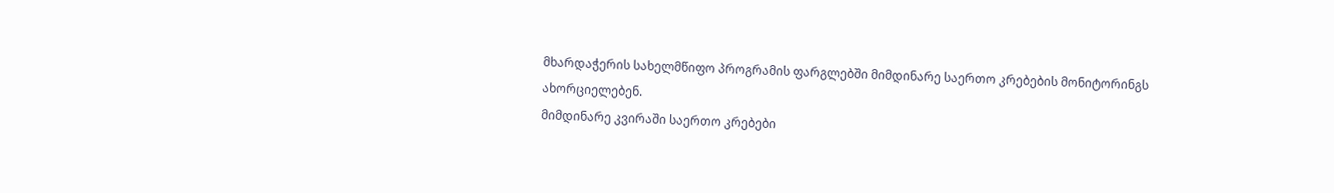მხარდაჭერის სახელმწიფო პროგრამის ფარგლებში მიმდინარე საერთო კრებების მონიტორინგს ახორციელებენ.
მიმდინარე კვირაში საერთო კრებები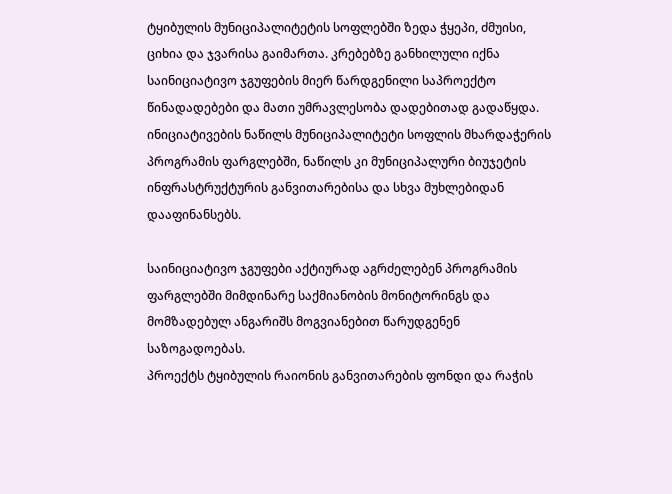ტყიბულის მუნიციპალიტეტის სოფლებში ზედა ჭყეპი, ძმუისი, ციხია და ჯვარისა გაიმართა. კრებებზე განხილული იქნა საინიციატივო ჯგუფების მიერ წარდგენილი საპროექტო წინადადებები და მათი უმრავლესობა დადებითად გადაწყდა. ინიციატივების ნაწილს მუნიციპალიტეტი სოფლის მხარდაჭერის პროგრამის ფარგლებში, ნაწილს კი მუნიციპალური ბიუჯეტის ინფრასტრუქტურის განვითარებისა და სხვა მუხლებიდან დააფინანსებს.

საინიციატივო ჯგუფები აქტიურად აგრძელებენ პროგრამის ფარგლებში მიმდინარე საქმიანობის მონიტორინგს და მომზადებულ ანგარიშს მოგვიანებით წარუდგენენ საზოგადოებას.
პროექტს ტყიბულის რაიონის განვითარების ფონდი და რაჭის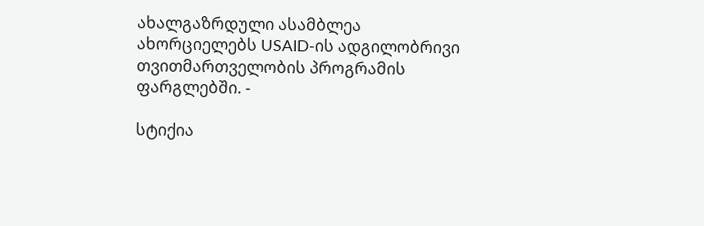ახალგაზრდული ასამბლეა ახორციელებს USAID-ის ადგილობრივი თვითმართველობის პროგრამის ფარგლებში. -

სტიქია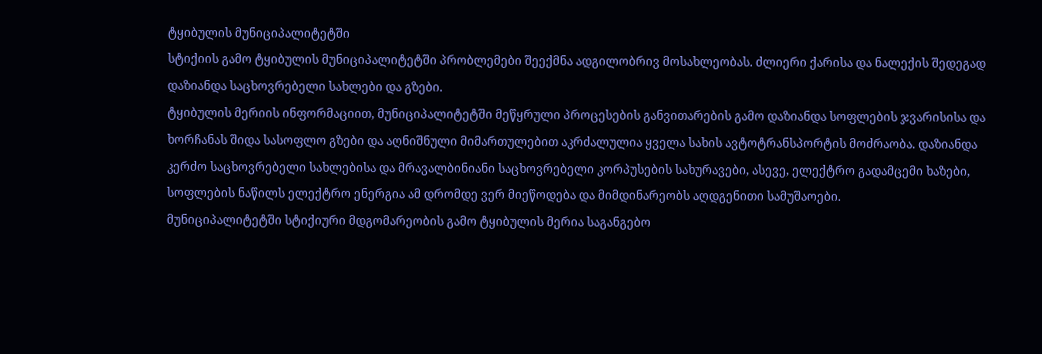ტყიბულის მუნიციპალიტეტში
სტიქიის გამო ტყიბულის მუნიციპალიტეტში პრობლემები შეექმნა ადგილობრივ მოსახლეობას. ძლიერი ქარისა და ნალექის შედეგად დაზიანდა საცხოვრებელი სახლები და გზები.
ტყიბულის მერიის ინფორმაციით, მუნიციპალიტეტში მეწყრული პროცესების განვითარების გამო დაზიანდა სოფლების ჯვარისისა და ხორჩანას შიდა სასოფლო გზები და აღნიშნული მიმართულებით აკრძალულია ყველა სახის ავტოტრანსპორტის მოძრაობა. დაზიანდა კერძო საცხოვრებელი სახლებისა და მრავალბინიანი საცხოვრებელი კორპუსების სახურავები, ასევე, ელექტრო გადამცემი ხაზები, სოფლების ნაწილს ელექტრო ენერგია ამ დრომდე ვერ მიეწოდება და მიმდინარეობს აღდგენითი სამუშაოები.
მუნიციპალიტეტში სტიქიური მდგომარეობის გამო ტყიბულის მერია საგანგებო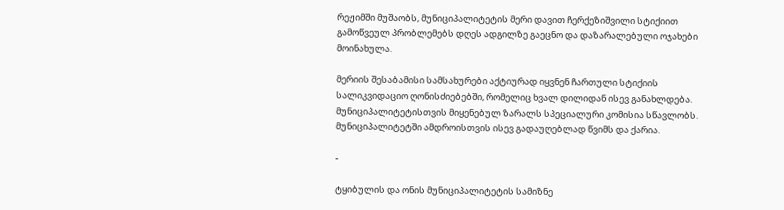რეჟიმში მუშაობს, მუნიციპალიტეტის მერი დავით ჩერქეზიშვილი სტიქიით გამოწვეულ პრობლემებს დღეს ადგილზე გაეცნო და დაზარალებული ოჯახები მოინახულა.

მერიის შესაბამისი სამსახურები აქტიურად იყვნენ ჩართული სტიქიის სალიკვიდაციო ღონისძიებებში, რომელიც ხვალ დილიდან ისევ განახლდება. მუნიციპალიტეტისთვის მიყენებულ ზარალს სპეციალური კომისია სწავლობს.
მუნიციპალიტეტში ამდროისთვის ისევ გადაუღებლად წვიმს და ქარია.

-

ტყიბულის და ონის მუნიციპალიტეტის სამიზნე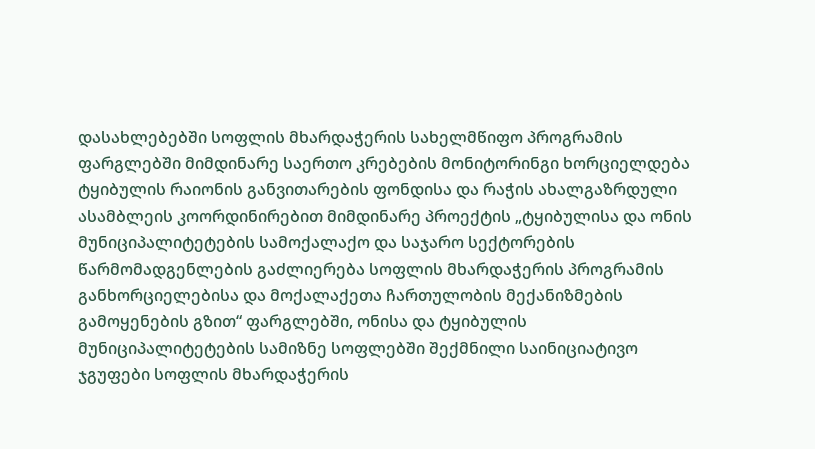დასახლებებში სოფლის მხარდაჭერის სახელმწიფო პროგრამის ფარგლებში მიმდინარე საერთო კრებების მონიტორინგი ხორციელდება
ტყიბულის რაიონის განვითარების ფონდისა და რაჭის ახალგაზრდული ასამბლეის კოორდინირებით მიმდინარე პროექტის „ტყიბულისა და ონის მუნიციპალიტეტების სამოქალაქო და საჯარო სექტორების წარმომადგენლების გაძლიერება სოფლის მხარდაჭერის პროგრამის განხორციელებისა და მოქალაქეთა ჩართულობის მექანიზმების გამოყენების გზით“ ფარგლებში, ონისა და ტყიბულის მუნიციპალიტეტების სამიზნე სოფლებში შექმნილი საინიციატივო ჯგუფები სოფლის მხარდაჭერის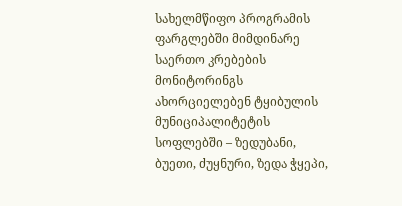სახელმწიფო პროგრამის ფარგლებში მიმდინარე საერთო კრებების მონიტორინგს ახორციელებენ ტყიბულის მუნიციპალიტეტის სოფლებში – ზედუბანი, ბუეთი, ძუყნური, ზედა ჭყეპი,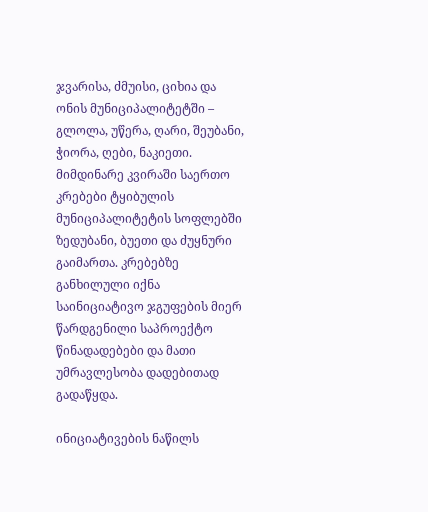ჯვარისა, ძმუისი, ციხია და ონის მუნიციპალიტეტში – გლოლა, უწერა, ღარი, შეუბანი, ჭიორა, ღები, ნაკიეთი.
მიმდინარე კვირაში საერთო კრებები ტყიბულის მუნიციპალიტეტის სოფლებში ზედუბანი, ბუეთი და ძუყნური გაიმართა. კრებებზე განხილული იქნა საინიციატივო ჯგუფების მიერ წარდგენილი საპროექტო წინადადებები და მათი უმრავლესობა დადებითად გადაწყდა.

ინიციატივების ნაწილს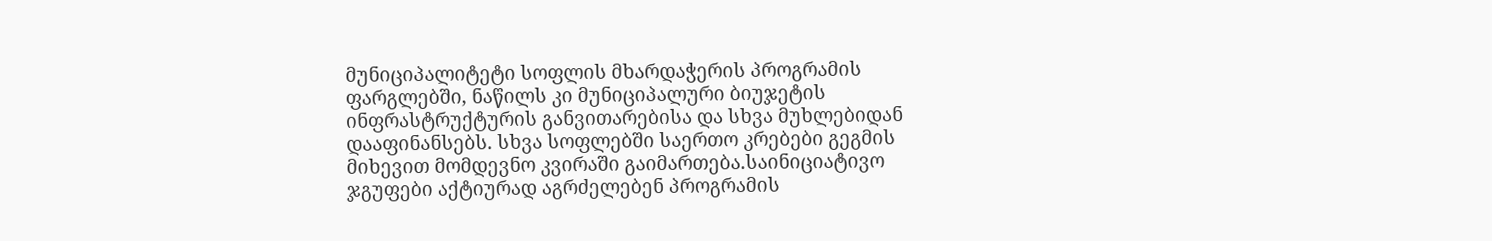მუნიციპალიტეტი სოფლის მხარდაჭერის პროგრამის ფარგლებში, ნაწილს კი მუნიციპალური ბიუჯეტის ინფრასტრუქტურის განვითარებისა და სხვა მუხლებიდან დააფინანსებს. სხვა სოფლებში საერთო კრებები გეგმის მიხევით მომდევნო კვირაში გაიმართება.საინიციატივო ჯგუფები აქტიურად აგრძელებენ პროგრამის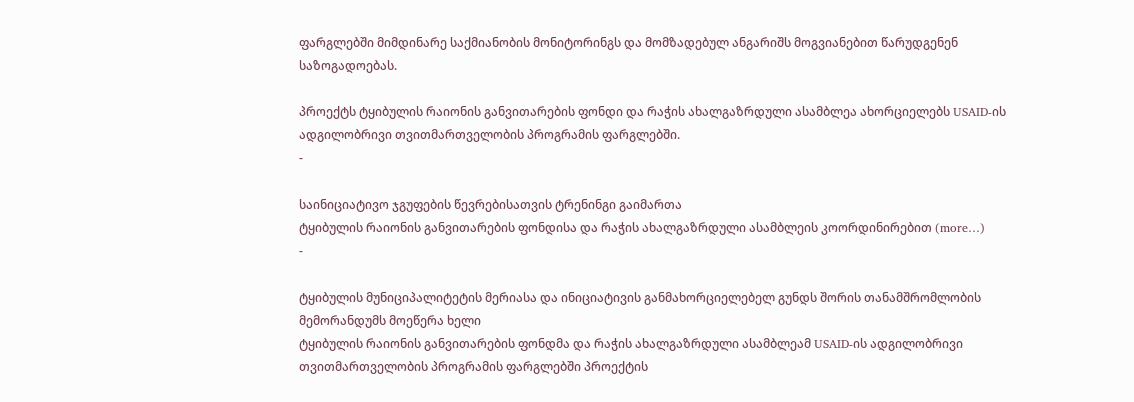ფარგლებში მიმდინარე საქმიანობის მონიტორინგს და მომზადებულ ანგარიშს მოგვიანებით წარუდგენენ საზოგადოებას.

პროექტს ტყიბულის რაიონის განვითარების ფონდი და რაჭის ახალგაზრდული ასამბლეა ახორციელებს USAID-ის ადგილობრივი თვითმართველობის პროგრამის ფარგლებში.
-

საინიციატივო ჯგუფების წევრებისათვის ტრენინგი გაიმართა
ტყიბულის რაიონის განვითარების ფონდისა და რაჭის ახალგაზრდული ასამბლეის კოორდინირებით (more…)
-

ტყიბულის მუნიციპალიტეტის მერიასა და ინიციატივის განმახორციელებელ გუნდს შორის თანამშრომლობის მემორანდუმს მოეწერა ხელი
ტყიბულის რაიონის განვითარების ფონდმა და რაჭის ახალგაზრდული ასამბლეამ USAID-ის ადგილობრივი თვითმართველობის პროგრამის ფარგლებში პროექტის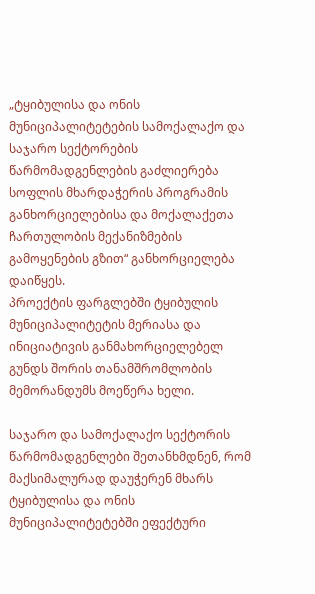„ტყიბულისა და ონის მუნიციპალიტეტების სამოქალაქო და საჯარო სექტორების წარმომადგენლების გაძლიერება სოფლის მხარდაჭერის პროგრამის განხორციელებისა და მოქალაქეთა ჩართულობის მექანიზმების გამოყენების გზით“ განხორციელება დაიწყეს.
პროექტის ფარგლებში ტყიბულის მუნიციპალიტეტის მერიასა და ინიციატივის განმახორციელებელ გუნდს შორის თანამშრომლობის მემორანდუმს მოეწერა ხელი.

საჯარო და სამოქალაქო სექტორის წარმომადგენლები შეთანხმდნენ, რომ მაქსიმალურად დაუჭერენ მხარს ტყიბულისა და ონის მუნიციპალიტეტებში ეფექტური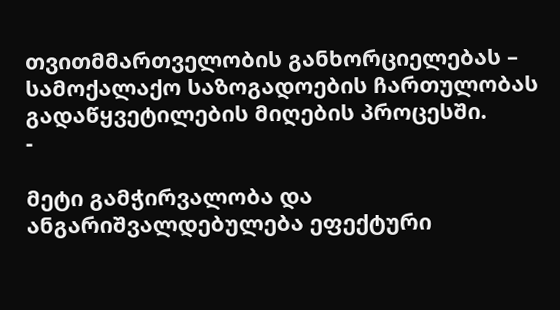თვითმმართველობის განხორციელებას – სამოქალაქო საზოგადოების ჩართულობას გადაწყვეტილების მიღების პროცესში.
-

მეტი გამჭირვალობა და ანგარიშვალდებულება ეფექტური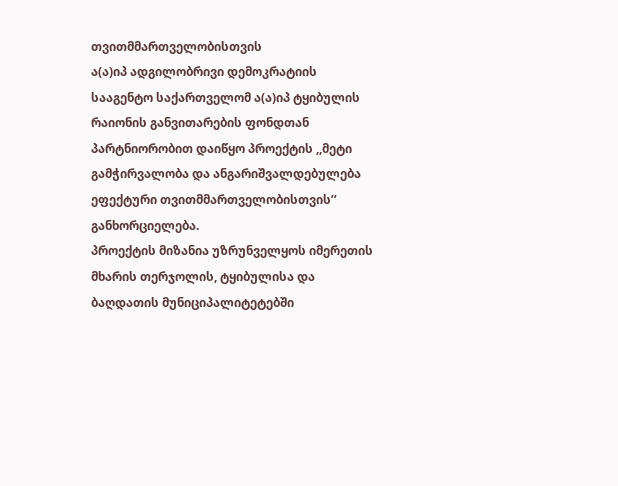თვითმმართველობისთვის
ა(ა)იპ ადგილობრივი დემოკრატიის სააგენტო საქართველომ ა(ა)იპ ტყიბულის რაიონის განვითარების ფონდთან პარტნიორობით დაიწყო პროექტის ,,მეტი გამჭირვალობა და ანგარიშვალდებულება ეფექტური თვითმმართველობისთვის’’ განხორციელება.
პროექტის მიზანია უზრუნველყოს იმერეთის მხარის თერჯოლის, ტყიბულისა და ბაღდათის მუნიციპალიტეტებში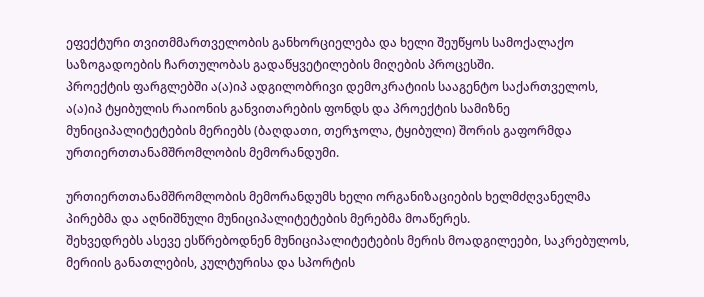ეფექტური თვითმმართველობის განხორციელება და ხელი შეუწყოს სამოქალაქო საზოგადოების ჩართულობას გადაწყვეტილების მიღების პროცესში.
პროექტის ფარგლებში ა(ა)იპ ადგილობრივი დემოკრატიის სააგენტო საქართველოს, ა(ა)იპ ტყიბულის რაიონის განვითარების ფონდს და პროექტის სამიზნე მუნიციპალიტეტების მერიებს (ბაღდათი, თერჯოლა, ტყიბული) შორის გაფორმდა ურთიერთთანამშრომლობის მემორანდუმი.

ურთიერთთანამშრომლობის მემორანდუმს ხელი ორგანიზაციების ხელმძღვანელმა პირებმა და აღნიშნული მუნიციპალიტეტების მერებმა მოაწერეს.
შეხვედრებს ასევე ესწრებოდნენ მუნიციპალიტეტების მერის მოადგილეები, საკრებულოს, მერიის განათლების, კულტურისა და სპორტის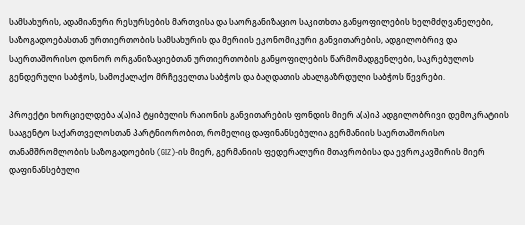სამსახურის, ადამიანური რესურსების მართვისა და საორგანიზაციო საკითხთა განყოფილების ხელმძღვანელები, საზოგადოებასთან ურთიერთობის სამსახურის და მერიის ეკონომიკური განვითარების, ადგილობრივ და საერთაშორისო დონორ ორგანიზაციებთან ურთიერთობის განყოფილების წარმომადგენლები, საკრებულოს გენდერული საბჭოს, სამოქალაქო მრჩეველთა საბჭოს და ბაღდათის ახალგაზრდული საბჭოს წევრები.

პროექტი ხორციელდება ა(ა)იპ ტყიბულის რაიონის განვითარების ფონდის მიერ ა(ა)იპ ადგილობრივი დემოკრატიის სააგენტო საქართველოსთან პარტნიორობით, რომელიც დაფინანსებულია გერმანიის საერთაშორისო თანამშრომლობის საზოგადოების (GIZ)-ის მიერ, გერმანიის ფედერალური მთავრობისა და ევროკავშირის მიერ დაფინანსებული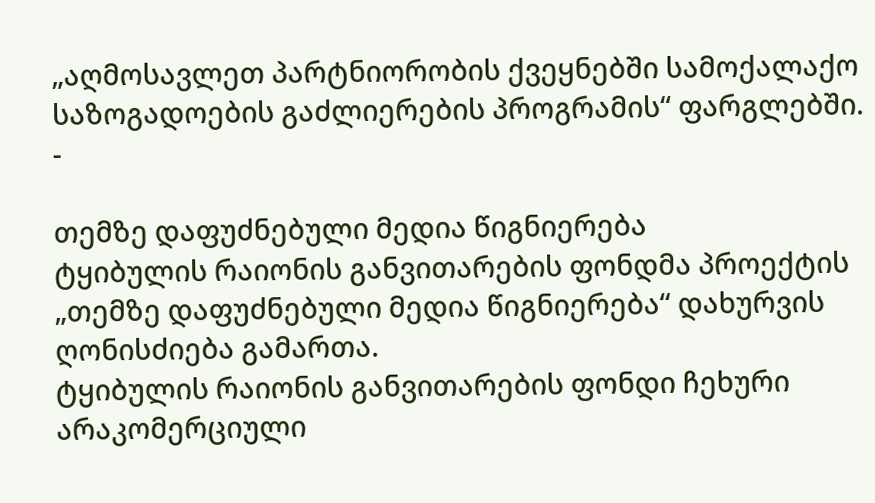„აღმოსავლეთ პარტნიორობის ქვეყნებში სამოქალაქო საზოგადოების გაძლიერების პროგრამის“ ფარგლებში.
-

თემზე დაფუძნებული მედია წიგნიერება
ტყიბულის რაიონის განვითარების ფონდმა პროექტის „თემზე დაფუძნებული მედია წიგნიერება“ დახურვის ღონისძიება გამართა.
ტყიბულის რაიონის განვითარების ფონდი ჩეხური არაკომერციული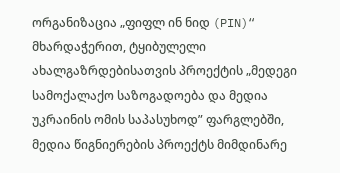ორგანიზაცია „ფიფლ ინ ნიდ (PIN)“ მხარდაჭერით, ტყიბულელი ახალგაზრდებისათვის პროექტის „მედეგი სამოქალაქო საზოგადოება და მედია უკრაინის ომის საპასუხოდ” ფარგლებში, მედია წიგნიერების პროექტს მიმდინარე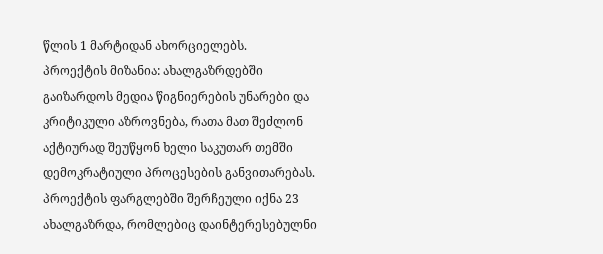წლის 1 მარტიდან ახორციელებს.
პროექტის მიზანია: ახალგაზრდებში გაიზარდოს მედია წიგნიერების უნარები და კრიტიკული აზროვნება, რათა მათ შეძლონ აქტიურად შეუწყონ ხელი საკუთარ თემში დემოკრატიული პროცესების განვითარებას.
პროექტის ფარგლებში შერჩეული იქნა 23 ახალგაზრდა, რომლებიც დაინტერესებულნი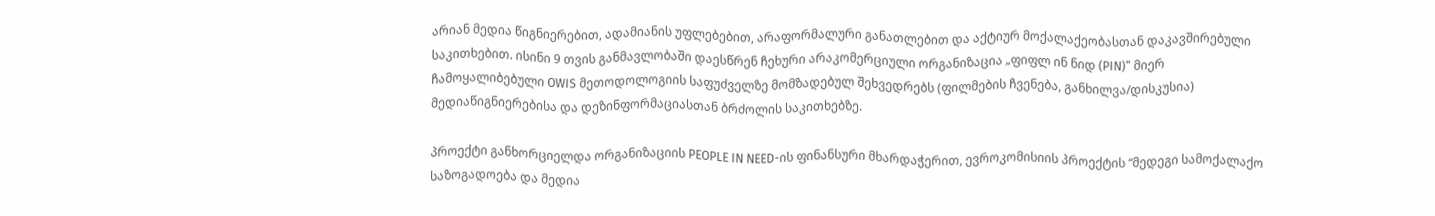არიან მედია წიგნიერებით, ადამიანის უფლებებით, არაფორმალური განათლებით და აქტიურ მოქალაქეობასთან დაკავშირებული საკითხებით. ისინი 9 თვის განმავლობაში დაესწრენ ჩეხური არაკომერციული ორგანიზაცია „ფიფლ ინ ნიდ (PIN)“ მიერ ჩამოყალიბებული OWIS მეთოდოლოგიის საფუძველზე მომზადებულ შეხვედრებს (ფილმების ჩვენება, განხილვა/დისკუსია) მედიაწიგნიერებისა და დეზინფორმაციასთან ბრძოლის საკითხებზე.

პროექტი განხორციელდა ორგანიზაციის PEOPLE IN NEED-ის ფინანსური მხარდაჭერით, ევროკომისიის პროექტის “მედეგი სამოქალაქო საზოგადოება და მედია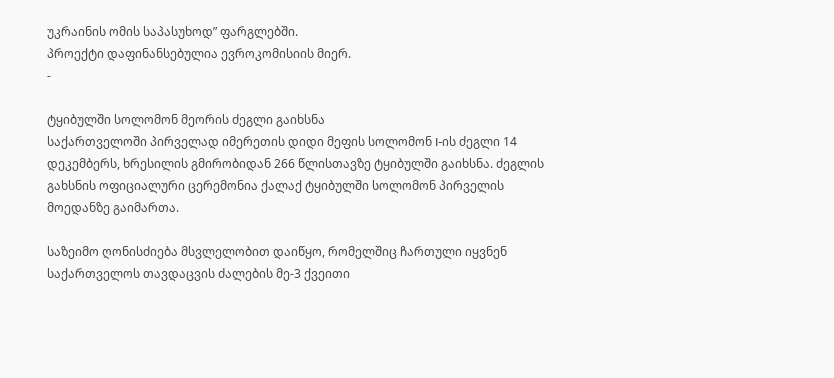უკრაინის ომის საპასუხოდ” ფარგლებში.
პროექტი დაფინანსებულია ევროკომისიის მიერ.
-

ტყიბულში სოლომონ მეორის ძეგლი გაიხსნა
საქართველოში პირველად იმერეთის დიდი მეფის სოლომონ I-ის ძეგლი 14 დეკემბერს, ხრესილის გმირობიდან 266 წლისთავზე ტყიბულში გაიხსნა. ძეგლის გახსნის ოფიციალური ცერემონია ქალაქ ტყიბულში სოლომონ პირველის მოედანზე გაიმართა.

საზეიმო ღონისძიება მსვლელობით დაიწყო, რომელშიც ჩართული იყვნენ საქართველოს თავდაცვის ძალების მე-3 ქვეითი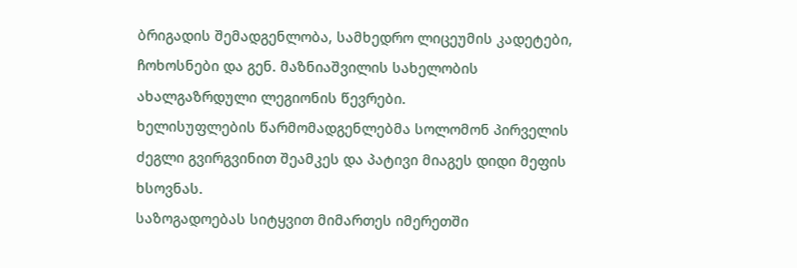ბრიგადის შემადგენლობა, სამხედრო ლიცეუმის კადეტები, ჩოხოსნები და გენ. მაზნიაშვილის სახელობის ახალგაზრდული ლეგიონის წევრები.
ხელისუფლების წარმომადგენლებმა სოლომონ პირველის ძეგლი გვირგვინით შეამკეს და პატივი მიაგეს დიდი მეფის ხსოვნას.
საზოგადოებას სიტყვით მიმართეს იმერეთში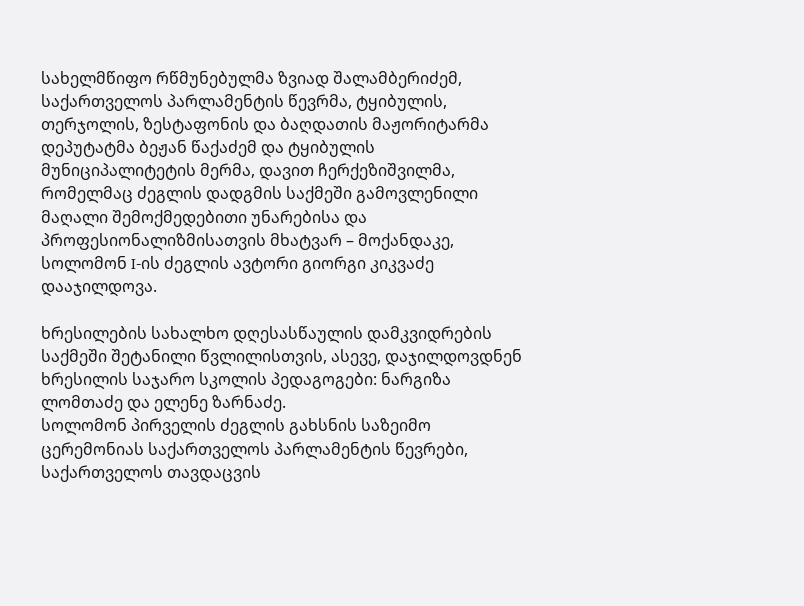სახელმწიფო რწმუნებულმა ზვიად შალამბერიძემ, საქართველოს პარლამენტის წევრმა, ტყიბულის, თერჯოლის, ზესტაფონის და ბაღდათის მაჟორიტარმა დეპუტატმა ბეჟან წაქაძემ და ტყიბულის მუნიციპალიტეტის მერმა, დავით ჩერქეზიშვილმა, რომელმაც ძეგლის დადგმის საქმეში გამოვლენილი მაღალი შემოქმედებითი უნარებისა და პროფესიონალიზმისათვის მხატვარ – მოქანდაკე, სოლომონ I-ის ძეგლის ავტორი გიორგი კიკვაძე დააჯილდოვა.

ხრესილების სახალხო დღესასწაულის დამკვიდრების საქმეში შეტანილი წვლილისთვის, ასევე, დაჯილდოვდნენ ხრესილის საჯარო სკოლის პედაგოგები: ნარგიზა ლომთაძე და ელენე ზარნაძე.
სოლომონ პირველის ძეგლის გახსნის საზეიმო ცერემონიას საქართველოს პარლამენტის წევრები, საქართველოს თავდაცვის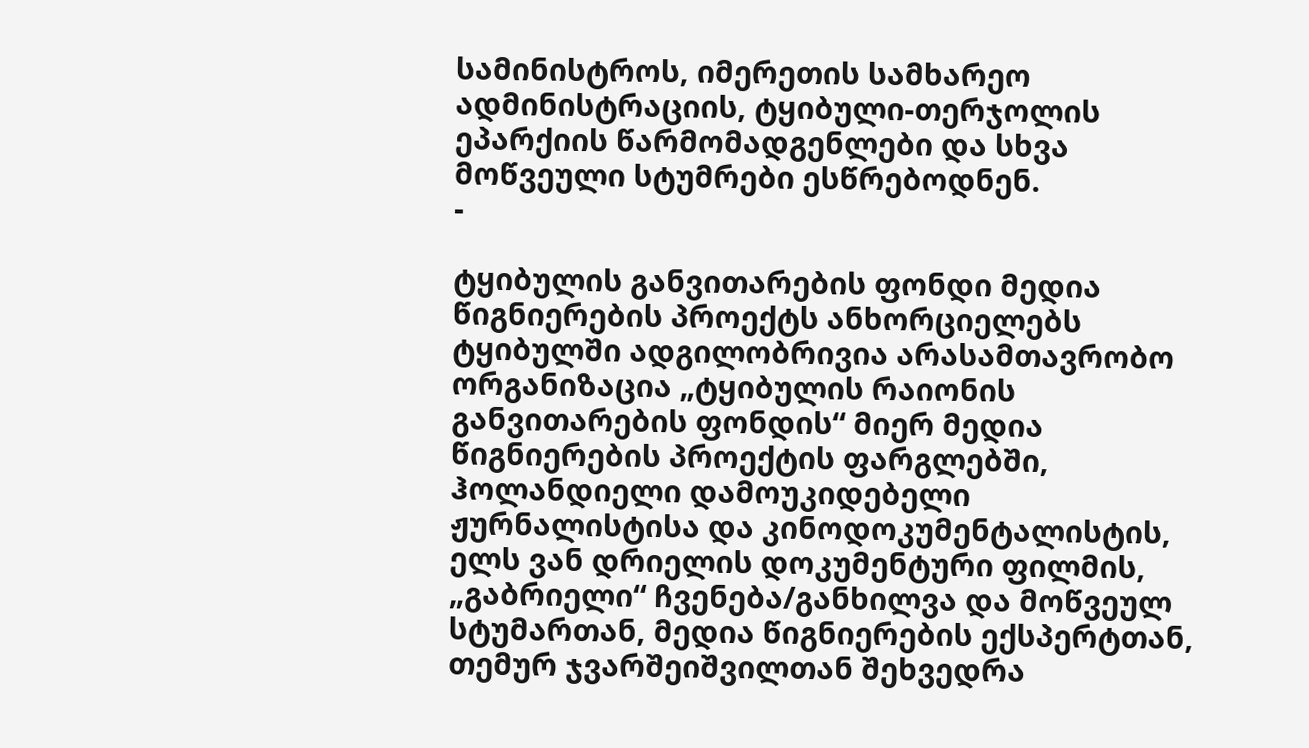სამინისტროს, იმერეთის სამხარეო ადმინისტრაციის, ტყიბული-თერჯოლის ეპარქიის წარმომადგენლები და სხვა მოწვეული სტუმრები ესწრებოდნენ.
-

ტყიბულის განვითარების ფონდი მედია წიგნიერების პროექტს ანხორციელებს
ტყიბულში ადგილობრივია არასამთავრობო ორგანიზაცია „ტყიბულის რაიონის განვითარების ფონდის“ მიერ მედია წიგნიერების პროექტის ფარგლებში, ჰოლანდიელი დამოუკიდებელი ჟურნალისტისა და კინოდოკუმენტალისტის, ელს ვან დრიელის დოკუმენტური ფილმის, „გაბრიელი“ ჩვენება/განხილვა და მოწვეულ სტუმართან, მედია წიგნიერების ექსპერტთან, თემურ ჯვარშეიშვილთან შეხვედრა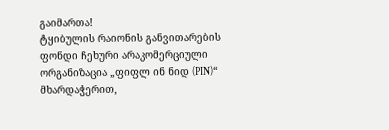გაიმართა!
ტყიბულის რაიონის განვითარების ფონდი ჩეხური არაკომერციული ორგანიზაცია „ფიფლ ინ ნიდ (PIN)“ მხარდაჭერით,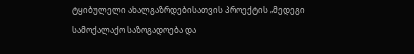ტყიბულელი ახალგაზრდებისათვის პროექტის „მედეგი სამოქალაქო საზოგადოება და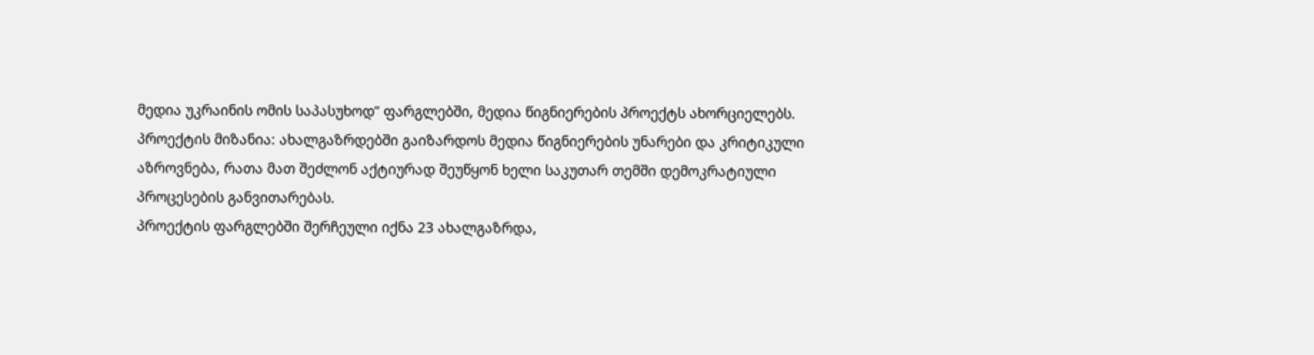მედია უკრაინის ომის საპასუხოდ” ფარგლებში, მედია წიგნიერების პროექტს ახორციელებს.
პროექტის მიზანია: ახალგაზრდებში გაიზარდოს მედია წიგნიერების უნარები და კრიტიკული აზროვნება, რათა მათ შეძლონ აქტიურად შეუწყონ ხელი საკუთარ თემში დემოკრატიული პროცესების განვითარებას.
პროექტის ფარგლებში შერჩეული იქნა 23 ახალგაზრდა,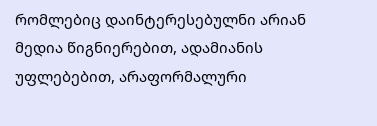რომლებიც დაინტერესებულნი არიან მედია წიგნიერებით, ადამიანის უფლებებით, არაფორმალური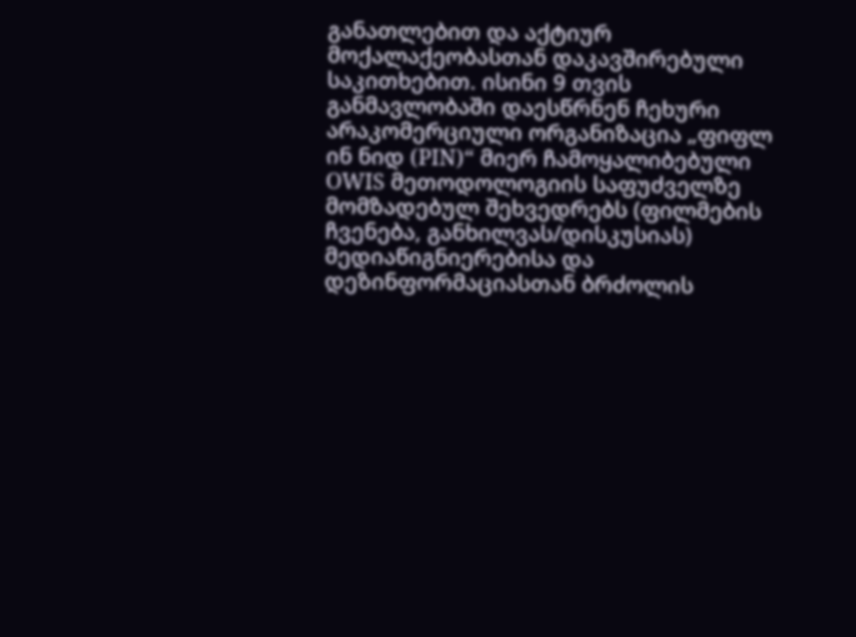განათლებით და აქტიურ მოქალაქეობასთან დაკავშირებული საკითხებით. ისინი 9 თვის განმავლობაში დაესწრნენ ჩეხური არაკომერციული ორგანიზაცია „ფიფლ ინ ნიდ (PIN)“ მიერ ჩამოყალიბებული OWIS მეთოდოლოგიის საფუძველზე მომზადებულ შეხვედრებს (ფილმების ჩვენება, განხილვას/დისკუსიას) მედიაწიგნიერებისა და დეზინფორმაციასთან ბრძოლის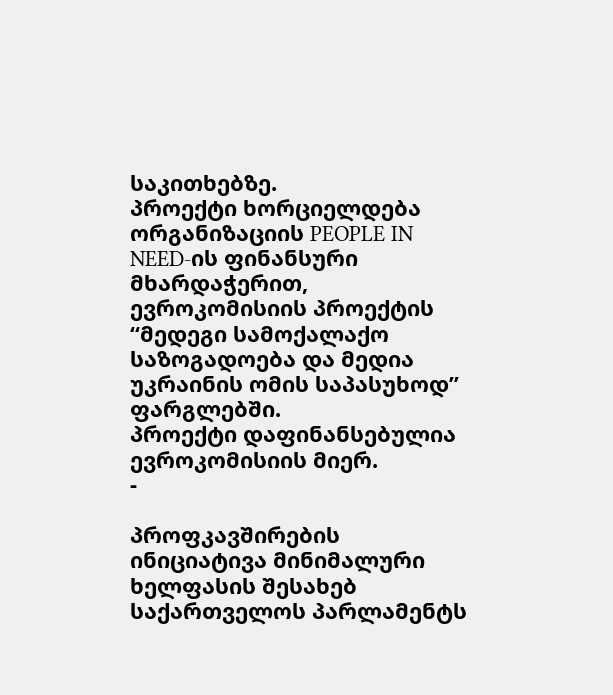საკითხებზე.
პროექტი ხორციელდება ორგანიზაციის PEOPLE IN NEED-ის ფინანსური მხარდაჭერით, ევროკომისიის პროექტის “მედეგი სამოქალაქო საზოგადოება და მედია უკრაინის ომის საპასუხოდ” ფარგლებში.
პროექტი დაფინანსებულია ევროკომისიის მიერ.
-

პროფკავშირების ინიციატივა მინიმალური ხელფასის შესახებ საქართველოს პარლამენტს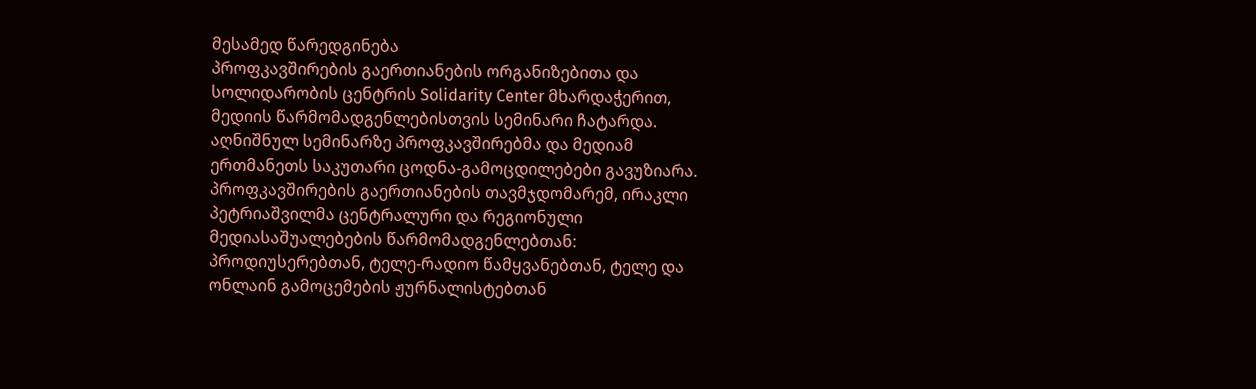მესამედ წარედგინება
პროფკავშირების გაერთიანების ორგანიზებითა და სოლიდარობის ცენტრის Solidarity Center მხარდაჭერით, მედიის წარმომადგენლებისთვის სემინარი ჩატარდა.
აღნიშნულ სემინარზე პროფკავშირებმა და მედიამ ერთმანეთს საკუთარი ცოდნა-გამოცდილებები გავუზიარა.
პროფკავშირების გაერთიანების თავმჯდომარემ, ირაკლი პეტრიაშვილმა ცენტრალური და რეგიონული მედიასაშუალებების წარმომადგენლებთან: პროდიუსერებთან, ტელე-რადიო წამყვანებთან, ტელე და ონლაინ გამოცემების ჟურნალისტებთან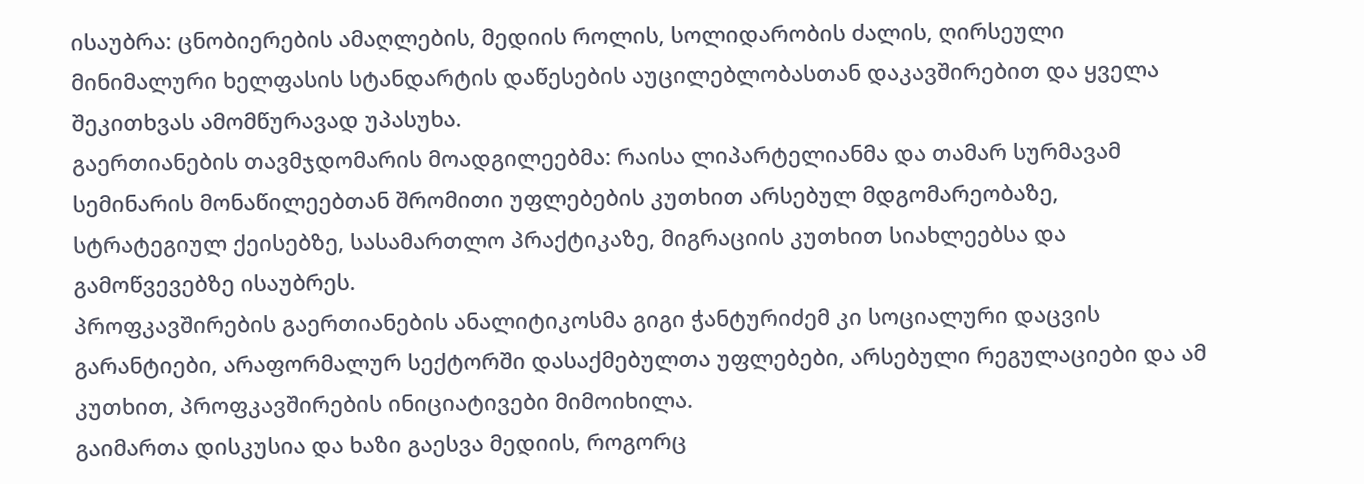ისაუბრა: ცნობიერების ამაღლების, მედიის როლის, სოლიდარობის ძალის, ღირსეული მინიმალური ხელფასის სტანდარტის დაწესების აუცილებლობასთან დაკავშირებით და ყველა შეკითხვას ამომწურავად უპასუხა.
გაერთიანების თავმჯდომარის მოადგილეებმა: რაისა ლიპარტელიანმა და თამარ სურმავამ სემინარის მონაწილეებთან შრომითი უფლებების კუთხით არსებულ მდგომარეობაზე, სტრატეგიულ ქეისებზე, სასამართლო პრაქტიკაზე, მიგრაციის კუთხით სიახლეებსა და გამოწვევებზე ისაუბრეს.
პროფკავშირების გაერთიანების ანალიტიკოსმა გიგი ჭანტურიძემ კი სოციალური დაცვის გარანტიები, არაფორმალურ სექტორში დასაქმებულთა უფლებები, არსებული რეგულაციები და ამ კუთხით, პროფკავშირების ინიციატივები მიმოიხილა.
გაიმართა დისკუსია და ხაზი გაესვა მედიის, როგორც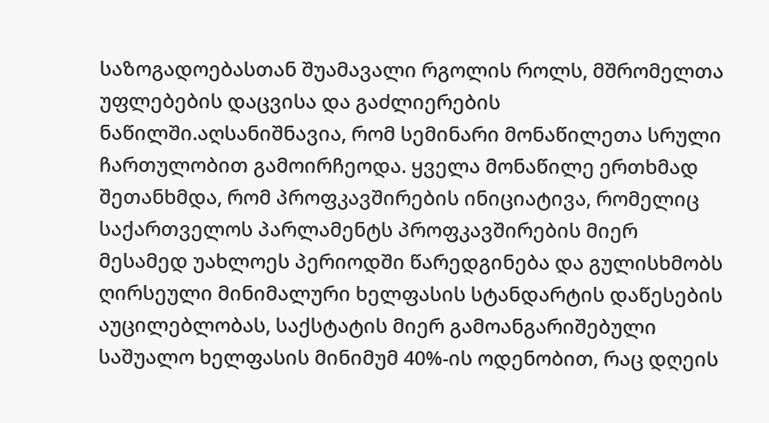საზოგადოებასთან შუამავალი რგოლის როლს, მშრომელთა უფლებების დაცვისა და გაძლიერების ნაწილში.აღსანიშნავია, რომ სემინარი მონაწილეთა სრული ჩართულობით გამოირჩეოდა. ყველა მონაწილე ერთხმად შეთანხმდა, რომ პროფკავშირების ინიციატივა, რომელიც საქართველოს პარლამენტს პროფკავშირების მიერ მესამედ უახლოეს პერიოდში წარედგინება და გულისხმობს ღირსეული მინიმალური ხელფასის სტანდარტის დაწესების აუცილებლობას, საქსტატის მიერ გამოანგარიშებული საშუალო ხელფასის მინიმუმ 40%-ის ოდენობით, რაც დღეის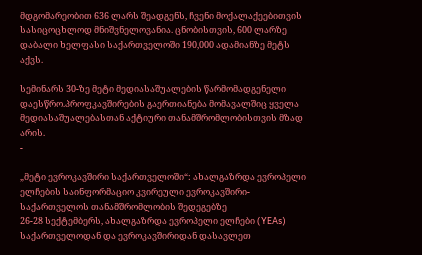მდგომარეობით 636 ლარს შეადგენს, ჩვენი მოქალაქეებითვის სასიცოცხლოდ მნიშვნელოვანია. ცნობისთვის, 600 ლარზე დაბალი ხელფასი საქართველოში 190,000 ადამიანზე მეტს აქვს.

სემინარს 30-ზე მეტი მედიასაშუალების წარმომადგენელი დაესწრო.პროფკავშირების გაერთიანება მომავალშიც ყველა მედიასაშუალებასთან აქტიური თანამშრომლობისთვის მზად არის.
-

„მეტი ევროკავშირი საქართველოში“: ახალგაზრდა ევროპელი ელჩების საინფორმაციო კვირეული ევროკავშირი-საქართველოს თანამშრომლობის შედეგებზე
26-28 სექტემბერს, ახალგაზრდა ევროპელი ელჩები (YEAs) საქართველოდან და ევროკავშირიდან დასავლეთ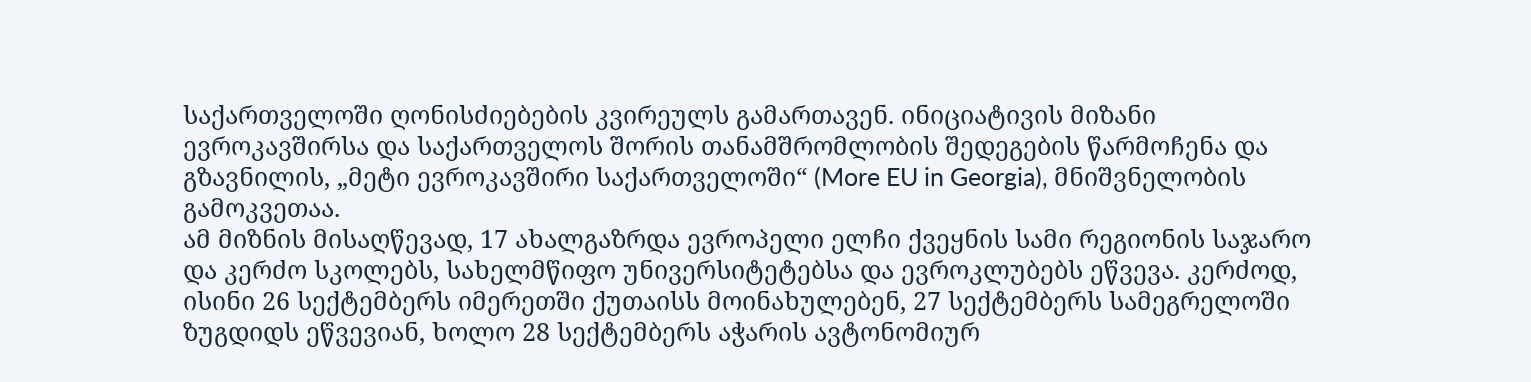საქართველოში ღონისძიებების კვირეულს გამართავენ. ინიციატივის მიზანი ევროკავშირსა და საქართველოს შორის თანამშრომლობის შედეგების წარმოჩენა და გზავნილის, „მეტი ევროკავშირი საქართველოში“ (More EU in Georgia), მნიშვნელობის გამოკვეთაა.
ამ მიზნის მისაღწევად, 17 ახალგაზრდა ევროპელი ელჩი ქვეყნის სამი რეგიონის საჯარო და კერძო სკოლებს, სახელმწიფო უნივერსიტეტებსა და ევროკლუბებს ეწვევა. კერძოდ, ისინი 26 სექტემბერს იმერეთში ქუთაისს მოინახულებენ, 27 სექტემბერს სამეგრელოში ზუგდიდს ეწვევიან, ხოლო 28 სექტემბერს აჭარის ავტონომიურ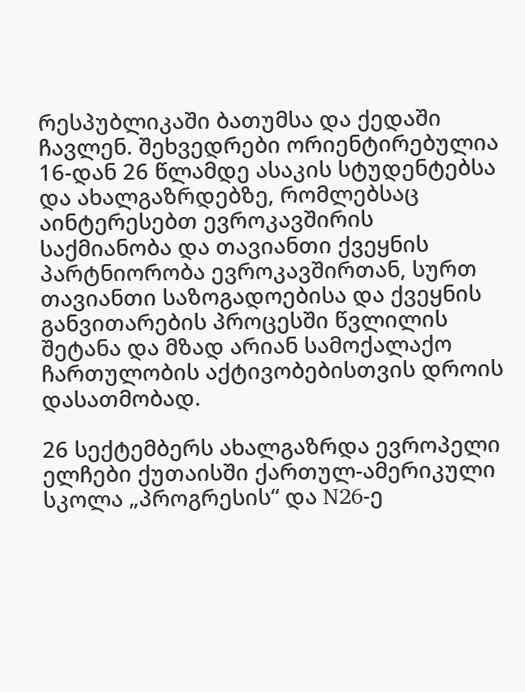რესპუბლიკაში ბათუმსა და ქედაში ჩავლენ. შეხვედრები ორიენტირებულია 16-დან 26 წლამდე ასაკის სტუდენტებსა და ახალგაზრდებზე, რომლებსაც აინტერესებთ ევროკავშირის საქმიანობა და თავიანთი ქვეყნის პარტნიორობა ევროკავშირთან, სურთ თავიანთი საზოგადოებისა და ქვეყნის განვითარების პროცესში წვლილის შეტანა და მზად არიან სამოქალაქო ჩართულობის აქტივობებისთვის დროის დასათმობად.

26 სექტემბერს ახალგაზრდა ევროპელი ელჩები ქუთაისში ქართულ-ამერიკული სკოლა „პროგრესის“ და N26-ე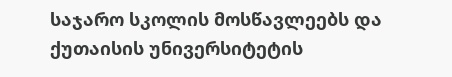საჯარო სკოლის მოსწავლეებს და ქუთაისის უნივერსიტეტის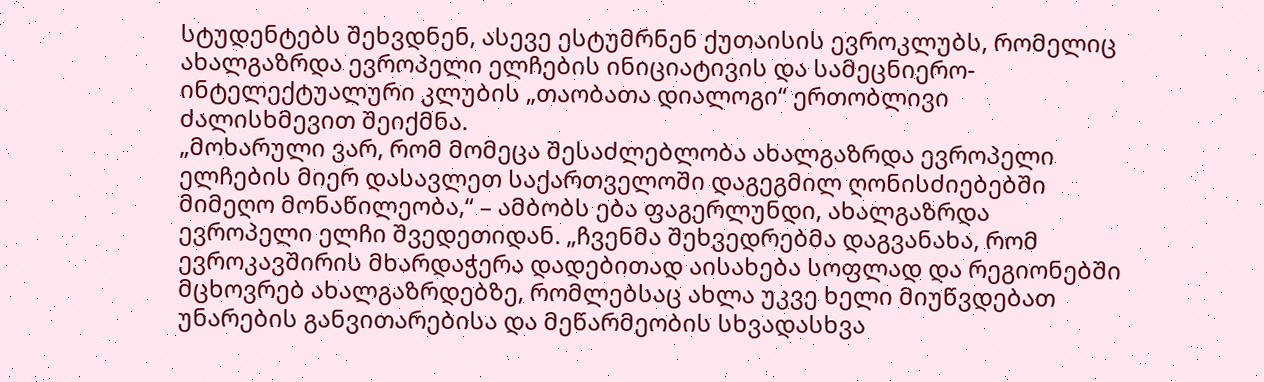სტუდენტებს შეხვდნენ, ასევე ესტუმრნენ ქუთაისის ევროკლუბს, რომელიც ახალგაზრდა ევროპელი ელჩების ინიციატივის და სამეცნიერო-ინტელექტუალური კლუბის „თაობათა დიალოგი“ ერთობლივი ძალისხმევით შეიქმნა.
„მოხარული ვარ, რომ მომეცა შესაძლებლობა ახალგაზრდა ევროპელი ელჩების მიერ დასავლეთ საქართველოში დაგეგმილ ღონისძიებებში მიმეღო მონაწილეობა,“ – ამბობს ება ფაგერლუნდი, ახალგაზრდა ევროპელი ელჩი შვედეთიდან. „ჩვენმა შეხვედრებმა დაგვანახა, რომ ევროკავშირის მხარდაჭერა დადებითად აისახება სოფლად და რეგიონებში მცხოვრებ ახალგაზრდებზე, რომლებსაც ახლა უკვე ხელი მიუწვდებათ უნარების განვითარებისა და მეწარმეობის სხვადასხვა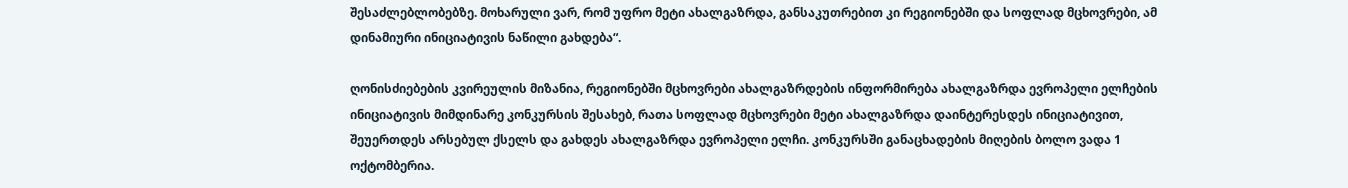შესაძლებლობებზე. მოხარული ვარ, რომ უფრო მეტი ახალგაზრდა, განსაკუთრებით კი რეგიონებში და სოფლად მცხოვრები, ამ დინამიური ინიციატივის ნაწილი გახდება“.

ღონისძიებების კვირეულის მიზანია, რეგიონებში მცხოვრები ახალგაზრდების ინფორმირება ახალგაზრდა ევროპელი ელჩების ინიციატივის მიმდინარე კონკურსის შესახებ, რათა სოფლად მცხოვრები მეტი ახალგაზრდა დაინტერესდეს ინიციატივით, შეუერთდეს არსებულ ქსელს და გახდეს ახალგაზრდა ევროპელი ელჩი. კონკურსში განაცხადების მიღების ბოლო ვადა 1 ოქტომბერია.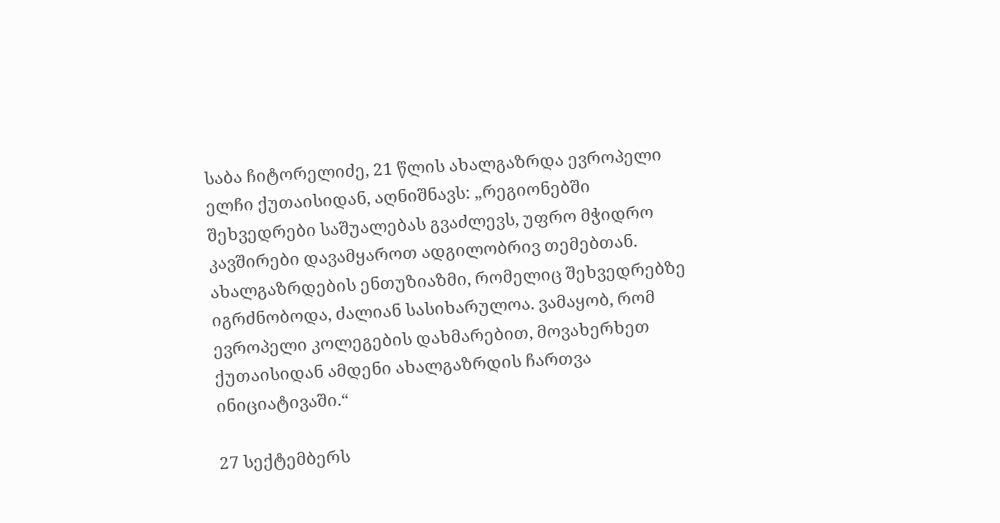საბა ჩიტორელიძე, 21 წლის ახალგაზრდა ევროპელი ელჩი ქუთაისიდან, აღნიშნავს: „რეგიონებში შეხვედრები საშუალებას გვაძლევს, უფრო მჭიდრო კავშირები დავამყაროთ ადგილობრივ თემებთან. ახალგაზრდების ენთუზიაზმი, რომელიც შეხვედრებზე იგრძნობოდა, ძალიან სასიხარულოა. ვამაყობ, რომ ევროპელი კოლეგების დახმარებით, მოვახერხეთ ქუთაისიდან ამდენი ახალგაზრდის ჩართვა ინიციატივაში.“

27 სექტემბერს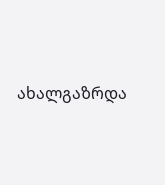ახალგაზრდა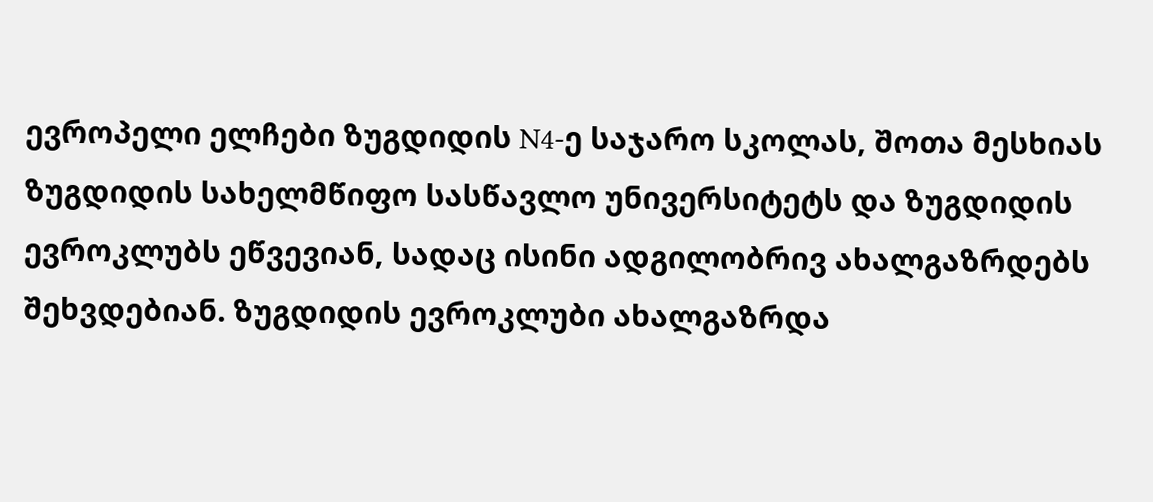ევროპელი ელჩები ზუგდიდის N4-ე საჯარო სკოლას, შოთა მესხიას ზუგდიდის სახელმწიფო სასწავლო უნივერსიტეტს და ზუგდიდის ევროკლუბს ეწვევიან, სადაც ისინი ადგილობრივ ახალგაზრდებს შეხვდებიან. ზუგდიდის ევროკლუბი ახალგაზრდა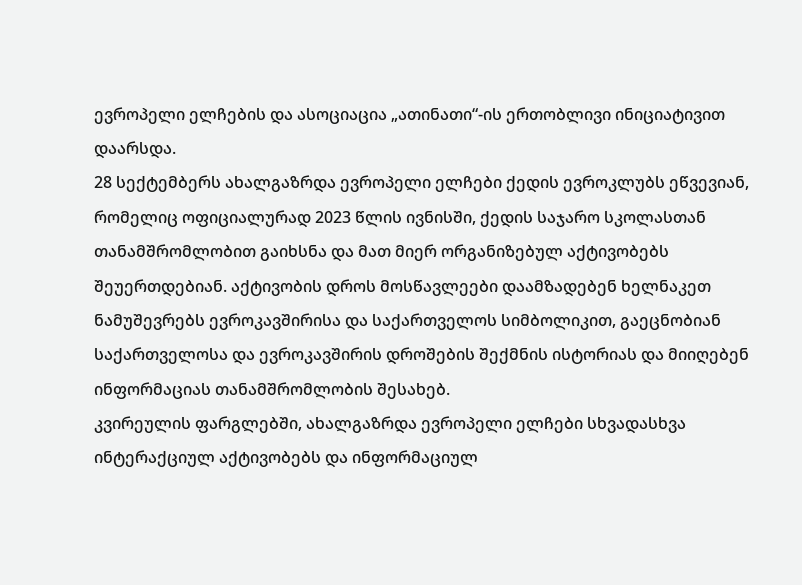ევროპელი ელჩების და ასოციაცია „ათინათი“-ის ერთობლივი ინიციატივით დაარსდა.
28 სექტემბერს ახალგაზრდა ევროპელი ელჩები ქედის ევროკლუბს ეწვევიან, რომელიც ოფიციალურად 2023 წლის ივნისში, ქედის საჯარო სკოლასთან თანამშრომლობით გაიხსნა და მათ მიერ ორგანიზებულ აქტივობებს შეუერთდებიან. აქტივობის დროს მოსწავლეები დაამზადებენ ხელნაკეთ ნამუშევრებს ევროკავშირისა და საქართველოს სიმბოლიკით, გაეცნობიან საქართველოსა და ევროკავშირის დროშების შექმნის ისტორიას და მიიღებენ ინფორმაციას თანამშრომლობის შესახებ.
კვირეულის ფარგლებში, ახალგაზრდა ევროპელი ელჩები სხვადასხვა ინტერაქციულ აქტივობებს და ინფორმაციულ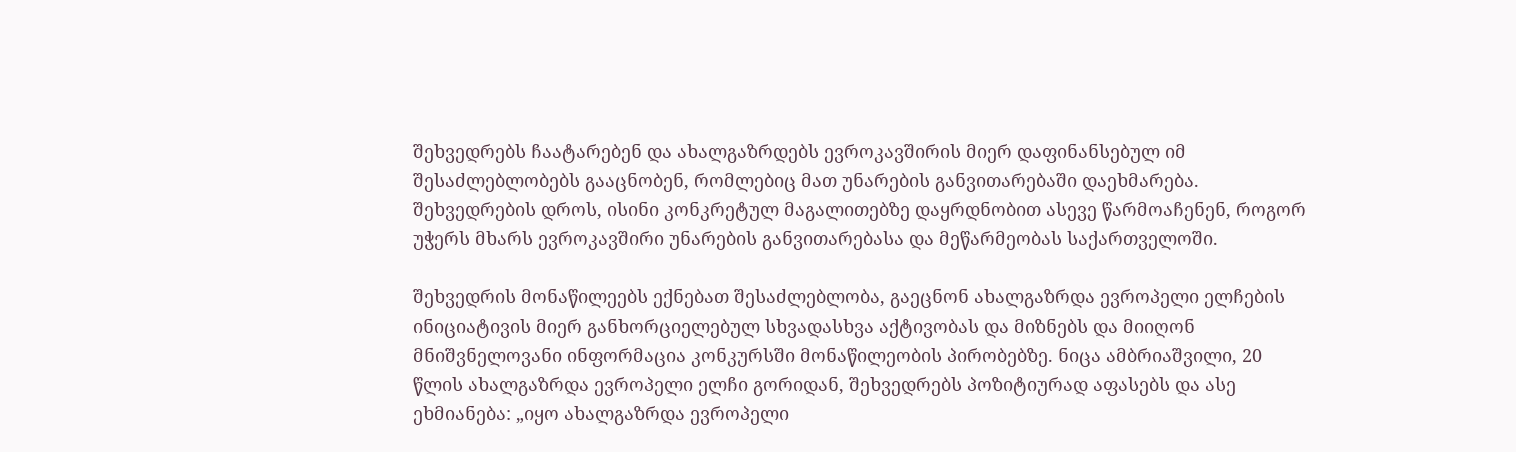შეხვედრებს ჩაატარებენ და ახალგაზრდებს ევროკავშირის მიერ დაფინანსებულ იმ შესაძლებლობებს გააცნობენ, რომლებიც მათ უნარების განვითარებაში დაეხმარება. შეხვედრების დროს, ისინი კონკრეტულ მაგალითებზე დაყრდნობით ასევე წარმოაჩენენ, როგორ უჭერს მხარს ევროკავშირი უნარების განვითარებასა და მეწარმეობას საქართველოში.

შეხვედრის მონაწილეებს ექნებათ შესაძლებლობა, გაეცნონ ახალგაზრდა ევროპელი ელჩების ინიციატივის მიერ განხორციელებულ სხვადასხვა აქტივობას და მიზნებს და მიიღონ მნიშვნელოვანი ინფორმაცია კონკურსში მონაწილეობის პირობებზე. ნიცა ამბრიაშვილი, 20 წლის ახალგაზრდა ევროპელი ელჩი გორიდან, შეხვედრებს პოზიტიურად აფასებს და ასე ეხმიანება: „იყო ახალგაზრდა ევროპელი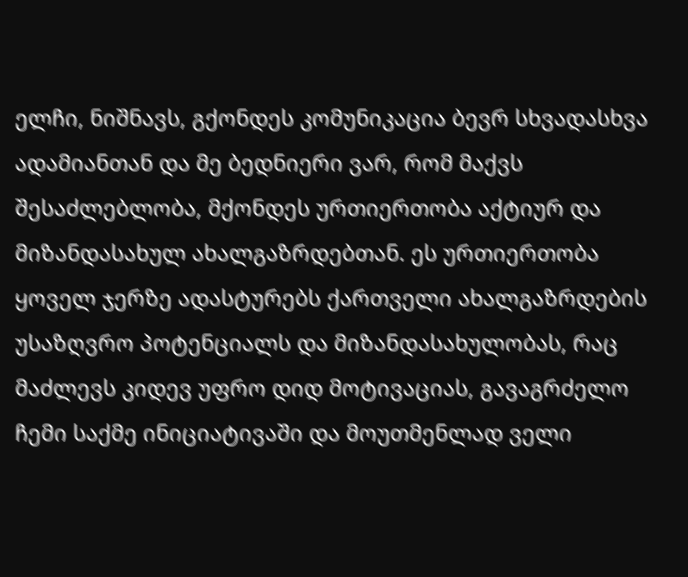ელჩი, ნიშნავს, გქონდეს კომუნიკაცია ბევრ სხვადასხვა ადამიანთან და მე ბედნიერი ვარ, რომ მაქვს შესაძლებლობა, მქონდეს ურთიერთობა აქტიურ და მიზანდასახულ ახალგაზრდებთან. ეს ურთიერთობა ყოველ ჯერზე ადასტურებს ქართველი ახალგაზრდების უსაზღვრო პოტენციალს და მიზანდასახულობას, რაც მაძლევს კიდევ უფრო დიდ მოტივაციას, გავაგრძელო ჩემი საქმე ინიციატივაში და მოუთმენლად ველი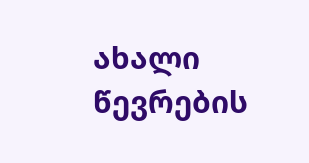ახალი წევრების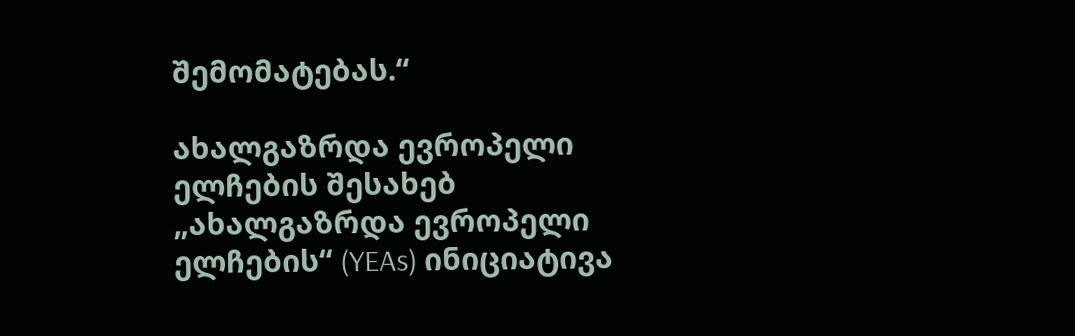შემომატებას.“

ახალგაზრდა ევროპელი ელჩების შესახებ
„ახალგაზრდა ევროპელი ელჩების“ (YEAs) ინიციატივა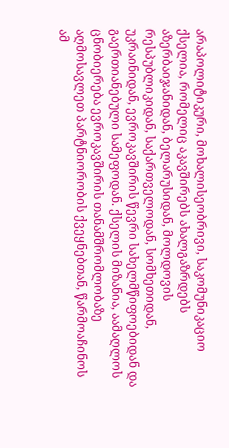არაპოლიტიკური, მოხალისეობრივი, საკომუნიკაციო ქსელია, რომელიც აკავშირებს ახალგაზრდებს აზერბაიჯანიდან, ბელარუსიდან, მოლდოვის რესპუბლიკიდან, საქართველოდან, სომხეთიდან, უკრაინიდან, ევროკავშირის წევრი სახელმწიფოებიდან და გაერთიანებული სამეფოდან. ქსელის მიზანია, აამაღლოს ცნობიერება ევროკავშირის თანამშრომლობაზე აღმოსავლეთ პარტნიორობის ქვეყნებთან, წარმოაჩინოს ამ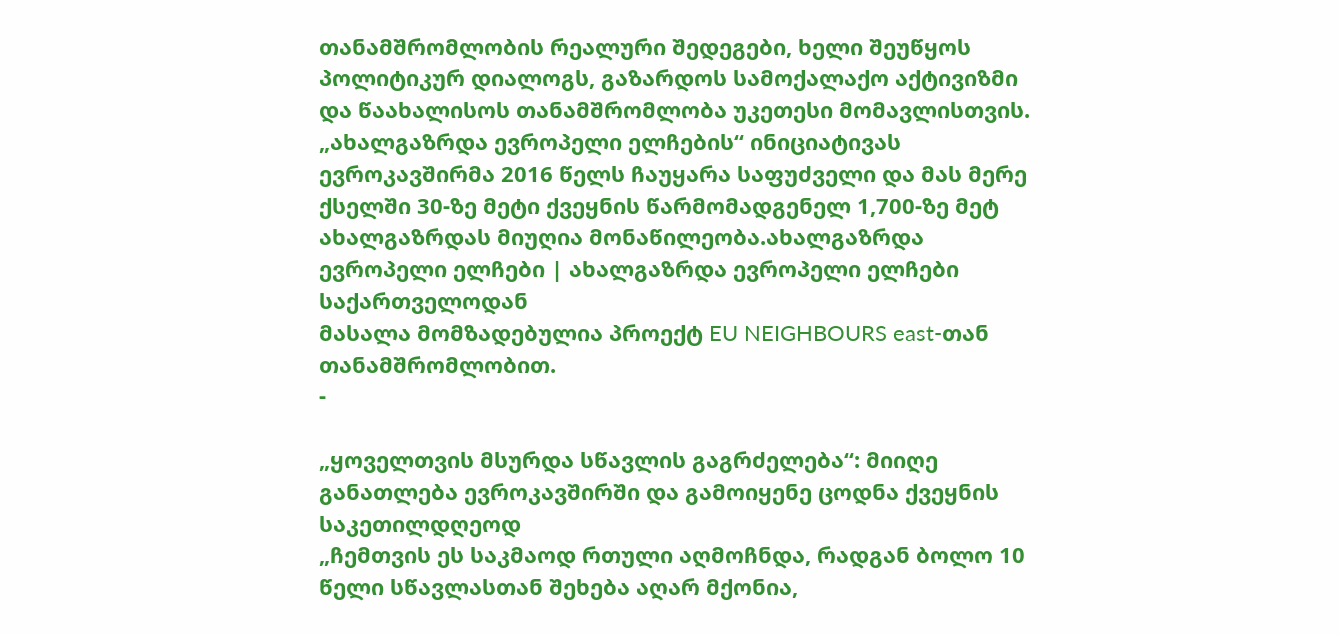თანამშრომლობის რეალური შედეგები, ხელი შეუწყოს პოლიტიკურ დიალოგს, გაზარდოს სამოქალაქო აქტივიზმი და წაახალისოს თანამშრომლობა უკეთესი მომავლისთვის. „ახალგაზრდა ევროპელი ელჩების“ ინიციატივას ევროკავშირმა 2016 წელს ჩაუყარა საფუძველი და მას მერე ქსელში 30-ზე მეტი ქვეყნის წარმომადგენელ 1,700-ზე მეტ ახალგაზრდას მიუღია მონაწილეობა.ახალგაზრდა ევროპელი ელჩები | ახალგაზრდა ევროპელი ელჩები საქართველოდან
მასალა მომზადებულია პროექტ EU NEIGHBOURS east-თან თანამშრომლობით.
-

„ყოველთვის მსურდა სწავლის გაგრძელება“: მიიღე განათლება ევროკავშირში და გამოიყენე ცოდნა ქვეყნის საკეთილდღეოდ
„ჩემთვის ეს საკმაოდ რთული აღმოჩნდა, რადგან ბოლო 10 წელი სწავლასთან შეხება აღარ მქონია,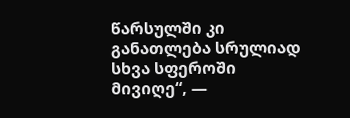წარსულში კი განათლება სრულიად სხვა სფეროში მივიღე“, —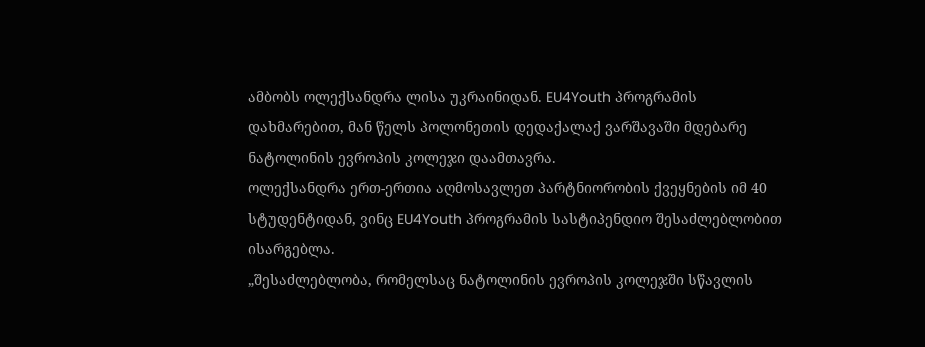ამბობს ოლექსანდრა ლისა უკრაინიდან. EU4Youth პროგრამის დახმარებით, მან წელს პოლონეთის დედაქალაქ ვარშავაში მდებარე ნატოლინის ევროპის კოლეჯი დაამთავრა.
ოლექსანდრა ერთ-ერთია აღმოსავლეთ პარტნიორობის ქვეყნების იმ 40 სტუდენტიდან, ვინც EU4Youth პროგრამის სასტიპენდიო შესაძლებლობით ისარგებლა.
„შესაძლებლობა, რომელსაც ნატოლინის ევროპის კოლეჯში სწავლის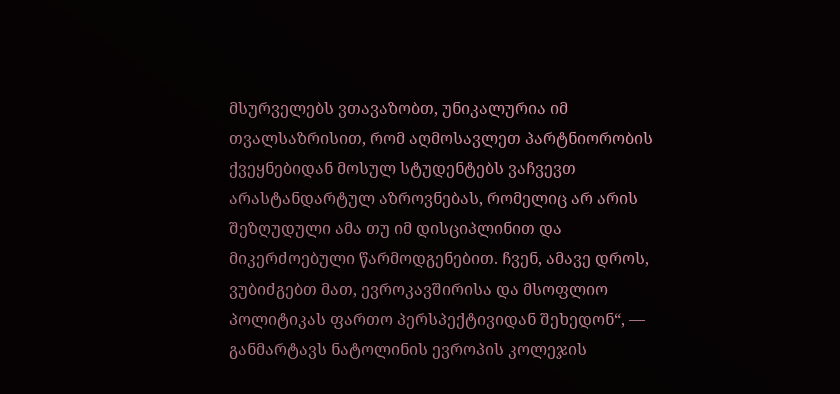მსურველებს ვთავაზობთ, უნიკალურია იმ თვალსაზრისით, რომ აღმოსავლეთ პარტნიორობის ქვეყნებიდან მოსულ სტუდენტებს ვაჩვევთ არასტანდარტულ აზროვნებას, რომელიც არ არის შეზღუდული ამა თუ იმ დისციპლინით და მიკერძოებული წარმოდგენებით. ჩვენ, ამავე დროს, ვუბიძგებთ მათ, ევროკავშირისა და მსოფლიო პოლიტიკას ფართო პერსპექტივიდან შეხედონ“, — განმარტავს ნატოლინის ევროპის კოლეჯის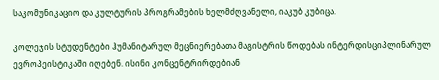საკომუნიკაციო და კულტურის პროგრამების ხელმძღვანელი, იაკუბ კუბიცა.

კოლეჯის სტუდენტები ჰუმანიტარულ მეცნიერებათა მაგისტრის წოდებას ინტერდისციპლინარულ ევროპეისტიკაში იღებენ. ისინი კონცენტრირდებიან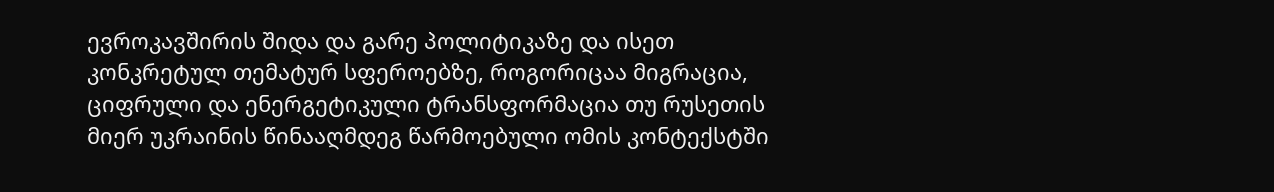ევროკავშირის შიდა და გარე პოლიტიკაზე და ისეთ კონკრეტულ თემატურ სფეროებზე, როგორიცაა მიგრაცია, ციფრული და ენერგეტიკული ტრანსფორმაცია თუ რუსეთის მიერ უკრაინის წინააღმდეგ წარმოებული ომის კონტექსტში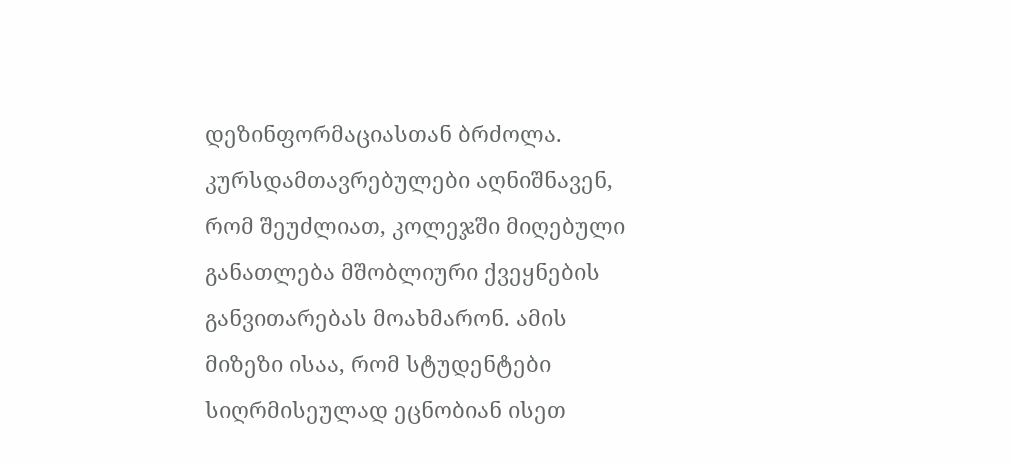დეზინფორმაციასთან ბრძოლა.
კურსდამთავრებულები აღნიშნავენ, რომ შეუძლიათ, კოლეჯში მიღებული განათლება მშობლიური ქვეყნების განვითარებას მოახმარონ. ამის მიზეზი ისაა, რომ სტუდენტები სიღრმისეულად ეცნობიან ისეთ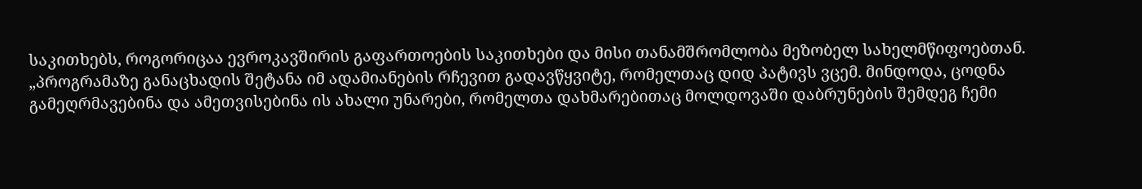საკითხებს, როგორიცაა ევროკავშირის გაფართოების საკითხები და მისი თანამშრომლობა მეზობელ სახელმწიფოებთან.
„პროგრამაზე განაცხადის შეტანა იმ ადამიანების რჩევით გადავწყვიტე, რომელთაც დიდ პატივს ვცემ. მინდოდა, ცოდნა გამეღრმავებინა და ამეთვისებინა ის ახალი უნარები, რომელთა დახმარებითაც მოლდოვაში დაბრუნების შემდეგ ჩემი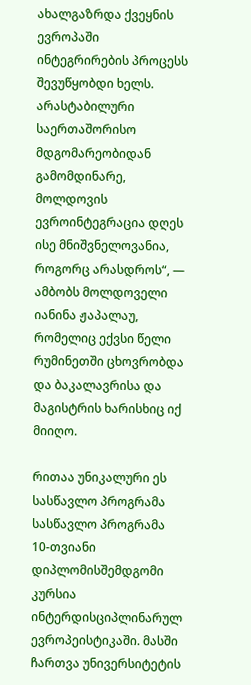ახალგაზრდა ქვეყნის ევროპაში ინტეგრირების პროცესს შევუწყობდი ხელს. არასტაბილური საერთაშორისო მდგომარეობიდან გამომდინარე, მოლდოვის ევროინტეგრაცია დღეს ისე მნიშვნელოვანია, როგორც არასდროს“, — ამბობს მოლდოველი იანინა ჟაპალაუ, რომელიც ექვსი წელი რუმინეთში ცხოვრობდა და ბაკალავრისა და მაგისტრის ხარისხიც იქ მიიღო.

რითაა უნიკალური ეს სასწავლო პროგრამა
სასწავლო პროგრამა 10-თვიანი დიპლომისშემდგომი კურსია ინტერდისციპლინარულ ევროპეისტიკაში. მასში ჩართვა უნივერსიტეტის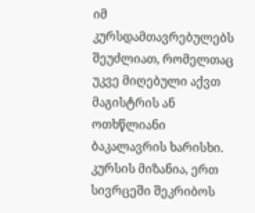იმ კურსდამთავრებულებს შეუძლიათ, რომელთაც უკვე მიღებული აქვთ მაგისტრის ან ოთხწლიანი ბაკალავრის ხარისხი. კურსის მიზანია, ერთ სივრცეში შეკრიბოს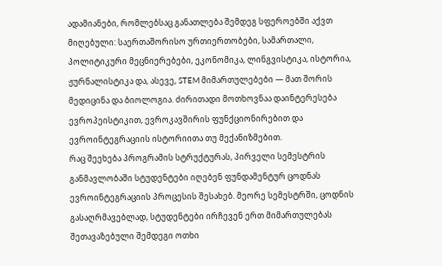ადამიანები, რომლებსაც განათლება შემდეგ სფეროებში აქვთ მიღებული: საერთაშორისო ურთიერთობები, სამართალი, პოლიტიკური მეცნიერებები, ეკონომიკა, ლინგვისტიკა, ისტორია, ჟურნალისტიკა და, ასევე, STEM მიმართულებები — მათ შორის მედიცინა და ბიოლოგია. ძირითადი მოთხოვნაა დაინტერესება ევროპეისტიკით, ევროკავშირის ფუნქციონირებით და ევროინტეგრაციის ისტორიითა თუ მექანიზმებით.
რაც შეეხება პროგრამის სტრუქტურას, პირველი სემესტრის განმავლობაში სტუდენტები იღებენ ფუნდამენტურ ცოდნას ევროინტეგრაციის პროცესის შესახებ. მეორე სემესტრში, ცოდნის გასაღრმავებლად, სტუდენტები ირჩევენ ერთ მიმართულებას შეთავაზებული შემდეგი ოთხი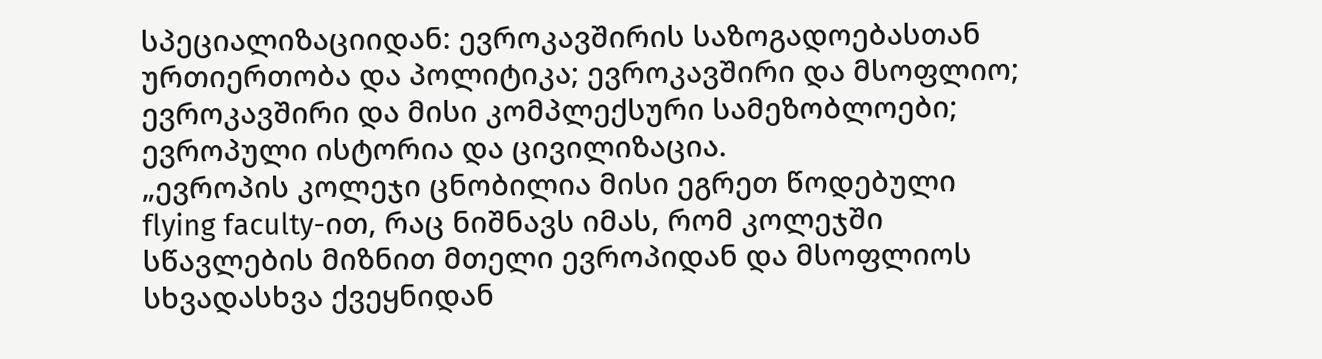სპეციალიზაციიდან: ევროკავშირის საზოგადოებასთან ურთიერთობა და პოლიტიკა; ევროკავშირი და მსოფლიო; ევროკავშირი და მისი კომპლექსური სამეზობლოები; ევროპული ისტორია და ცივილიზაცია.
„ევროპის კოლეჯი ცნობილია მისი ეგრეთ წოდებული flying faculty-ით, რაც ნიშნავს იმას, რომ კოლეჯში სწავლების მიზნით მთელი ევროპიდან და მსოფლიოს სხვადასხვა ქვეყნიდან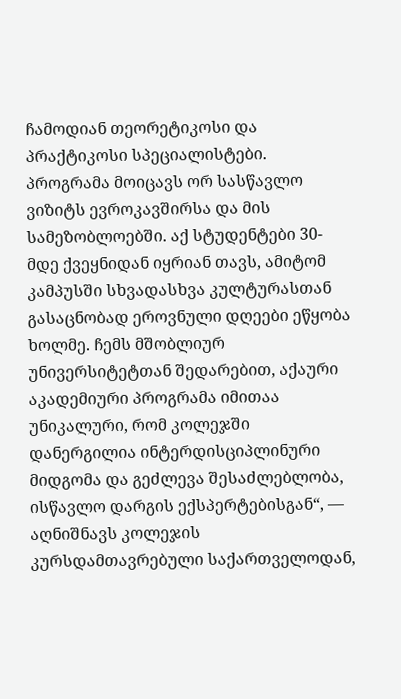ჩამოდიან თეორეტიკოსი და პრაქტიკოსი სპეციალისტები. პროგრამა მოიცავს ორ სასწავლო ვიზიტს ევროკავშირსა და მის სამეზობლოებში. აქ სტუდენტები 30-მდე ქვეყნიდან იყრიან თავს, ამიტომ კამპუსში სხვადასხვა კულტურასთან გასაცნობად ეროვნული დღეები ეწყობა ხოლმე. ჩემს მშობლიურ უნივერსიტეტთან შედარებით, აქაური აკადემიური პროგრამა იმითაა უნიკალური, რომ კოლეჯში დანერგილია ინტერდისციპლინური მიდგომა და გეძლევა შესაძლებლობა, ისწავლო დარგის ექსპერტებისგან“, — აღნიშნავს კოლეჯის კურსდამთავრებული საქართველოდან,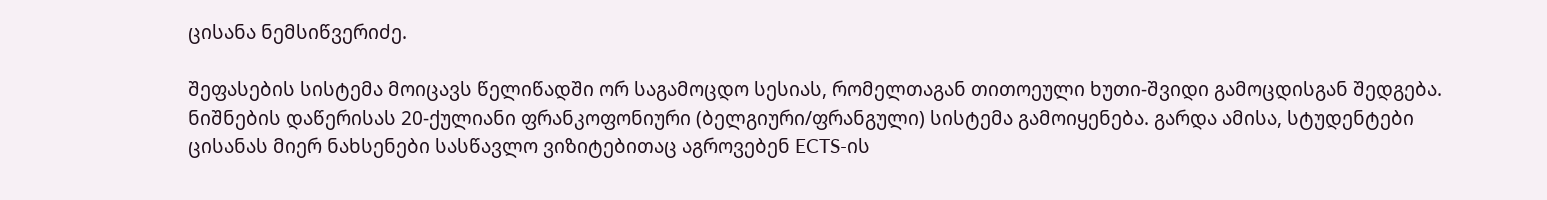ცისანა ნემსიწვერიძე.

შეფასების სისტემა მოიცავს წელიწადში ორ საგამოცდო სესიას, რომელთაგან თითოეული ხუთი-შვიდი გამოცდისგან შედგება. ნიშნების დაწერისას 20-ქულიანი ფრანკოფონიური (ბელგიური/ფრანგული) სისტემა გამოიყენება. გარდა ამისა, სტუდენტები ცისანას მიერ ნახსენები სასწავლო ვიზიტებითაც აგროვებენ ECTS-ის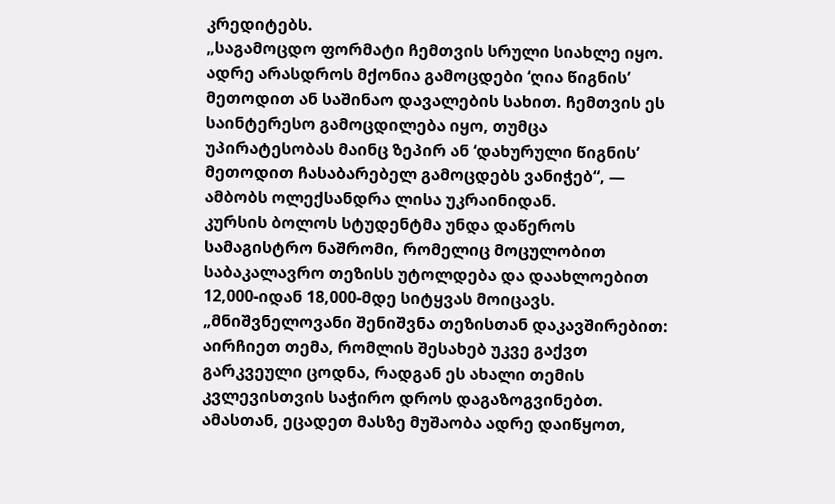კრედიტებს.
„საგამოცდო ფორმატი ჩემთვის სრული სიახლე იყო. ადრე არასდროს მქონია გამოცდები ‘ღია წიგნის’ მეთოდით ან საშინაო დავალების სახით. ჩემთვის ეს საინტერესო გამოცდილება იყო, თუმცა უპირატესობას მაინც ზეპირ ან ‘დახურული წიგნის’ მეთოდით ჩასაბარებელ გამოცდებს ვანიჭებ“, — ამბობს ოლექსანდრა ლისა უკრაინიდან.
კურსის ბოლოს სტუდენტმა უნდა დაწეროს სამაგისტრო ნაშრომი, რომელიც მოცულობით საბაკალავრო თეზისს უტოლდება და დაახლოებით 12,000-იდან 18,000-მდე სიტყვას მოიცავს.
„მნიშვნელოვანი შენიშვნა თეზისთან დაკავშირებით: აირჩიეთ თემა, რომლის შესახებ უკვე გაქვთ გარკვეული ცოდნა, რადგან ეს ახალი თემის კვლევისთვის საჭირო დროს დაგაზოგვინებთ. ამასთან, ეცადეთ მასზე მუშაობა ადრე დაიწყოთ,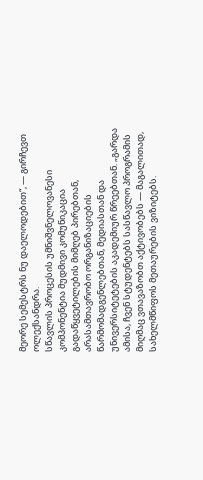მეორე სემესტრს ნუ დაელოდებით“, — გირჩევთ ოლექსანდრა.
სწავლის პროცესის უმნიშვნელოვანესი კომპონენტია მუდმივი კომუნიკაცია გადაწყვეტილების მიმღებ პირებთან, არასამთავრობო ორგანიზაციების წარმომადგენლებთან, მედიასთან და უნივერსიტეტების აკადემიურ წრეებთან. „გარდა ამისა, ჩვენ სტუდენტებს სასწავლო პროგრამის მიღმაც ვთავაზობთ აქტივობებს — მაგალითად, სახელმწიფოს მეთაურების ვიზიტებს.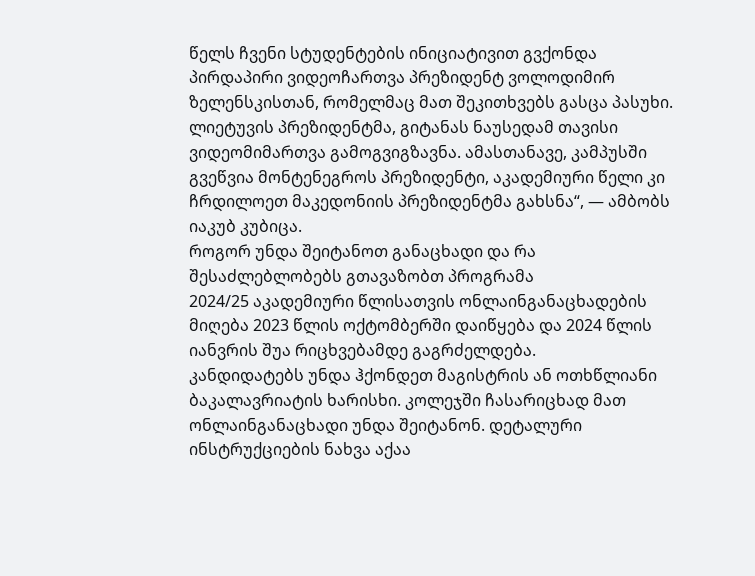წელს ჩვენი სტუდენტების ინიციატივით გვქონდა პირდაპირი ვიდეოჩართვა პრეზიდენტ ვოლოდიმირ ზელენსკისთან, რომელმაც მათ შეკითხვებს გასცა პასუხი. ლიეტუვის პრეზიდენტმა, გიტანას ნაუსედამ თავისი ვიდეომიმართვა გამოგვიგზავნა. ამასთანავე, კამპუსში გვეწვია მონტენეგროს პრეზიდენტი, აკადემიური წელი კი ჩრდილოეთ მაკედონიის პრეზიდენტმა გახსნა“, — ამბობს იაკუბ კუბიცა.
როგორ უნდა შეიტანოთ განაცხადი და რა შესაძლებლობებს გთავაზობთ პროგრამა
2024/25 აკადემიური წლისათვის ონლაინგანაცხადების მიღება 2023 წლის ოქტომბერში დაიწყება და 2024 წლის იანვრის შუა რიცხვებამდე გაგრძელდება.
კანდიდატებს უნდა ჰქონდეთ მაგისტრის ან ოთხწლიანი ბაკალავრიატის ხარისხი. კოლეჯში ჩასარიცხად მათ ონლაინგანაცხადი უნდა შეიტანონ. დეტალური ინსტრუქციების ნახვა აქაა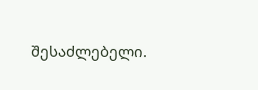შესაძლებელი.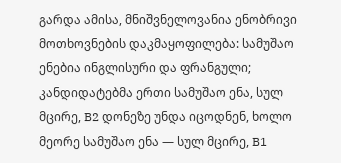გარდა ამისა, მნიშვნელოვანია ენობრივი მოთხოვნების დაკმაყოფილება: სამუშაო ენებია ინგლისური და ფრანგული; კანდიდატებმა ერთი სამუშაო ენა, სულ მცირე, B2 დონეზე უნდა იცოდნენ, ხოლო მეორე სამუშაო ენა — სულ მცირე, B1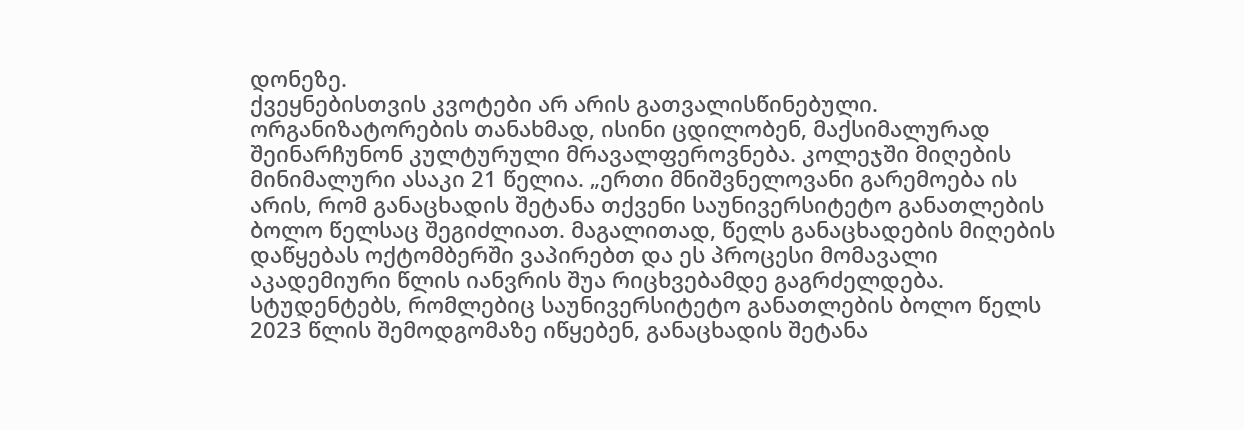დონეზე.
ქვეყნებისთვის კვოტები არ არის გათვალისწინებული. ორგანიზატორების თანახმად, ისინი ცდილობენ, მაქსიმალურად შეინარჩუნონ კულტურული მრავალფეროვნება. კოლეჯში მიღების მინიმალური ასაკი 21 წელია. „ერთი მნიშვნელოვანი გარემოება ის არის, რომ განაცხადის შეტანა თქვენი საუნივერსიტეტო განათლების ბოლო წელსაც შეგიძლიათ. მაგალითად, წელს განაცხადების მიღების დაწყებას ოქტომბერში ვაპირებთ და ეს პროცესი მომავალი აკადემიური წლის იანვრის შუა რიცხვებამდე გაგრძელდება. სტუდენტებს, რომლებიც საუნივერსიტეტო განათლების ბოლო წელს 2023 წლის შემოდგომაზე იწყებენ, განაცხადის შეტანა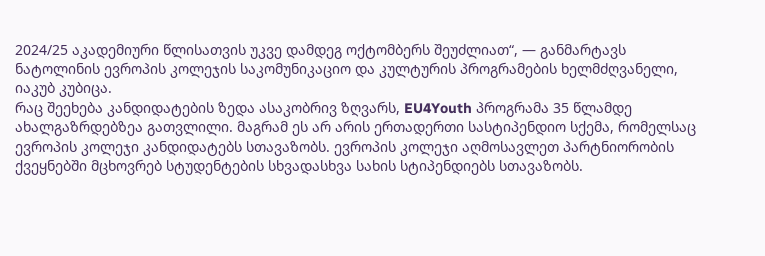2024/25 აკადემიური წლისათვის უკვე დამდეგ ოქტომბერს შეუძლიათ“, — განმარტავს ნატოლინის ევროპის კოლეჯის საკომუნიკაციო და კულტურის პროგრამების ხელმძღვანელი, იაკუბ კუბიცა.
რაც შეეხება კანდიდატების ზედა ასაკობრივ ზღვარს, EU4Youth პროგრამა 35 წლამდე ახალგაზრდებზეა გათვლილი. მაგრამ ეს არ არის ერთადერთი სასტიპენდიო სქემა, რომელსაც ევროპის კოლეჯი კანდიდატებს სთავაზობს. ევროპის კოლეჯი აღმოსავლეთ პარტნიორობის ქვეყნებში მცხოვრებ სტუდენტების სხვადასხვა სახის სტიპენდიებს სთავაზობს.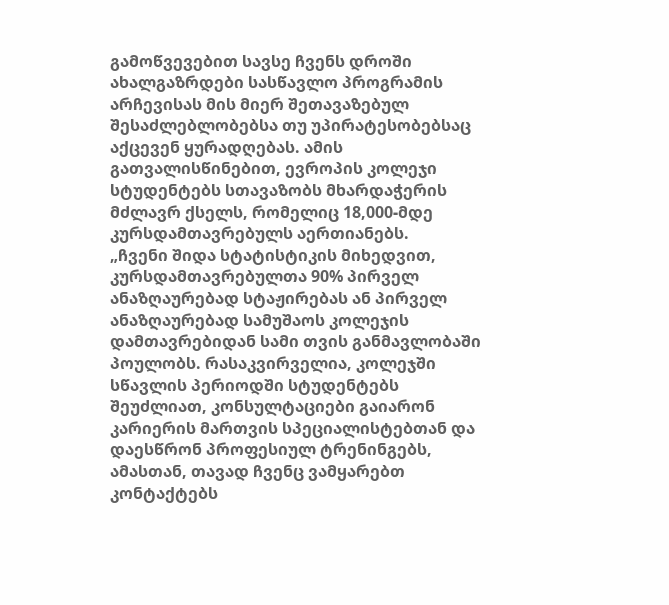გამოწვევებით სავსე ჩვენს დროში ახალგაზრდები სასწავლო პროგრამის არჩევისას მის მიერ შეთავაზებულ შესაძლებლობებსა თუ უპირატესობებსაც აქცევენ ყურადღებას. ამის გათვალისწინებით, ევროპის კოლეჯი სტუდენტებს სთავაზობს მხარდაჭერის მძლავრ ქსელს, რომელიც 18,000-მდე კურსდამთავრებულს აერთიანებს.
„ჩვენი შიდა სტატისტიკის მიხედვით, კურსდამთავრებულთა 90% პირველ ანაზღაურებად სტაჟირებას ან პირველ ანაზღაურებად სამუშაოს კოლეჯის დამთავრებიდან სამი თვის განმავლობაში პოულობს. რასაკვირველია, კოლეჯში სწავლის პერიოდში სტუდენტებს შეუძლიათ, კონსულტაციები გაიარონ კარიერის მართვის სპეციალისტებთან და დაესწრონ პროფესიულ ტრენინგებს, ამასთან, თავად ჩვენც ვამყარებთ კონტაქტებს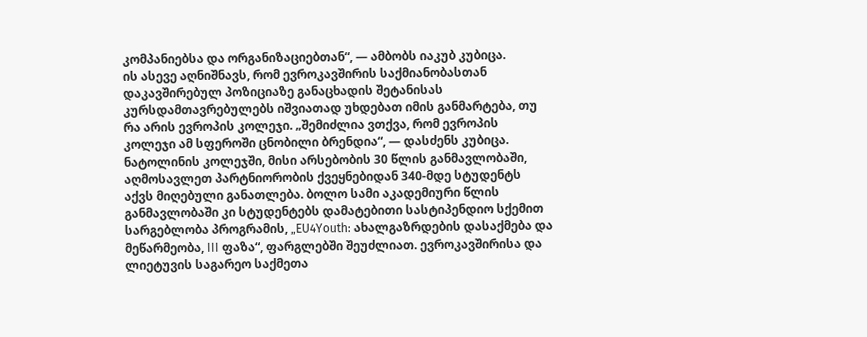კომპანიებსა და ორგანიზაციებთან“, — ამბობს იაკუბ კუბიცა.
ის ასევე აღნიშნავს, რომ ევროკავშირის საქმიანობასთან დაკავშირებულ პოზიციაზე განაცხადის შეტანისას კურსდამთავრებულებს იშვიათად უხდებათ იმის განმარტება, თუ რა არის ევროპის კოლეჯი. „შემიძლია ვთქვა, რომ ევროპის კოლეჯი ამ სფეროში ცნობილი ბრენდია“, — დასძენს კუბიცა.
ნატოლინის კოლეჯში, მისი არსებობის 30 წლის განმავლობაში, აღმოსავლეთ პარტნიორობის ქვეყნებიდან 340-მდე სტუდენტს აქვს მიღებული განათლება. ბოლო სამი აკადემიური წლის განმავლობაში კი სტუდენტებს დამატებითი სასტიპენდიო სქემით სარგებლობა პროგრამის, „EU4Youth: ახალგაზრდების დასაქმება და მეწარმეობა, III ფაზა“, ფარგლებში შეუძლიათ. ევროკავშირისა და ლიეტუვის საგარეო საქმეთა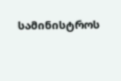სამინისტროს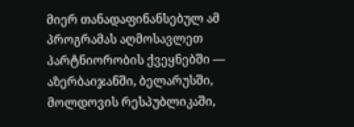მიერ თანადაფინანსებულ ამ პროგრამას აღმოსავლეთ პარტნიორობის ქვეყნებში — აზერბაიჯანში, ბელარუსში, მოლდოვის რესპუბლიკაში,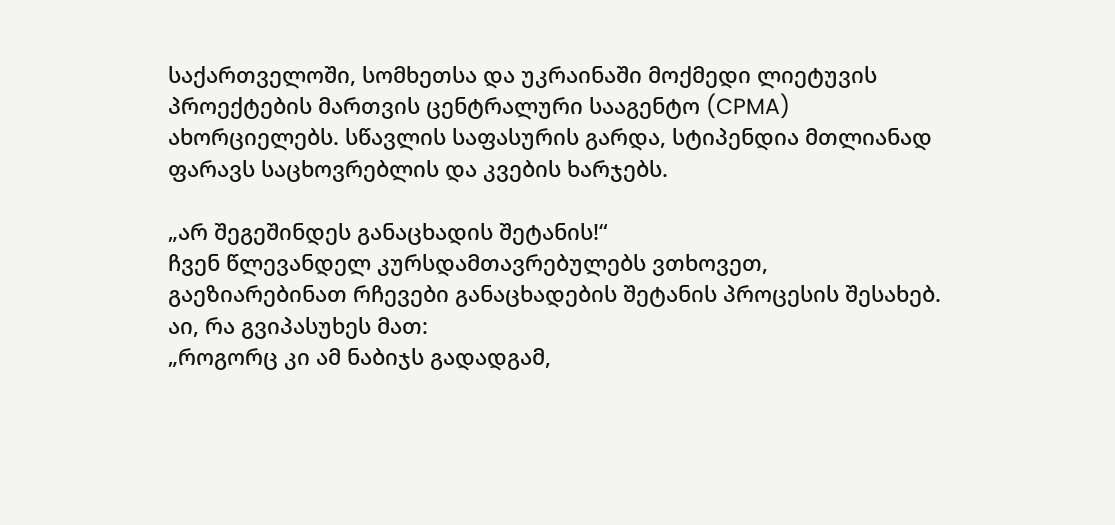საქართველოში, სომხეთსა და უკრაინაში მოქმედი ლიეტუვის პროექტების მართვის ცენტრალური სააგენტო (CPMA) ახორციელებს. სწავლის საფასურის გარდა, სტიპენდია მთლიანად ფარავს საცხოვრებლის და კვების ხარჯებს.

„არ შეგეშინდეს განაცხადის შეტანის!“
ჩვენ წლევანდელ კურსდამთავრებულებს ვთხოვეთ, გაეზიარებინათ რჩევები განაცხადების შეტანის პროცესის შესახებ. აი, რა გვიპასუხეს მათ:
„როგორც კი ამ ნაბიჯს გადადგამ,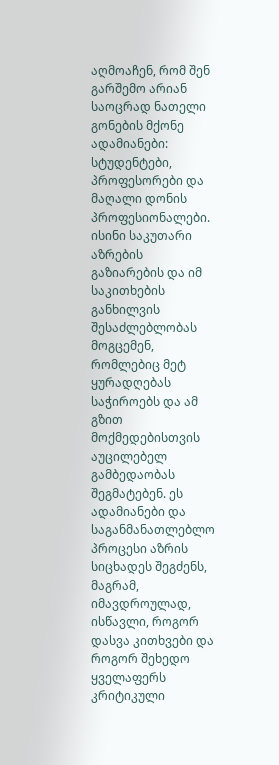აღმოაჩენ, რომ შენ გარშემო არიან საოცრად ნათელი გონების მქონე ადამიანები: სტუდენტები, პროფესორები და მაღალი დონის პროფესიონალები. ისინი საკუთარი აზრების გაზიარების და იმ საკითხების განხილვის შესაძლებლობას მოგცემენ, რომლებიც მეტ ყურადღებას საჭიროებს და ამ გზით მოქმედებისთვის აუცილებელ გამბედაობას შეგმატებენ. ეს ადამიანები და საგანმანათლებლო პროცესი აზრის სიცხადეს შეგძენს, მაგრამ, იმავდროულად, ისწავლი, როგორ დასვა კითხვები და როგორ შეხედო ყველაფერს კრიტიკული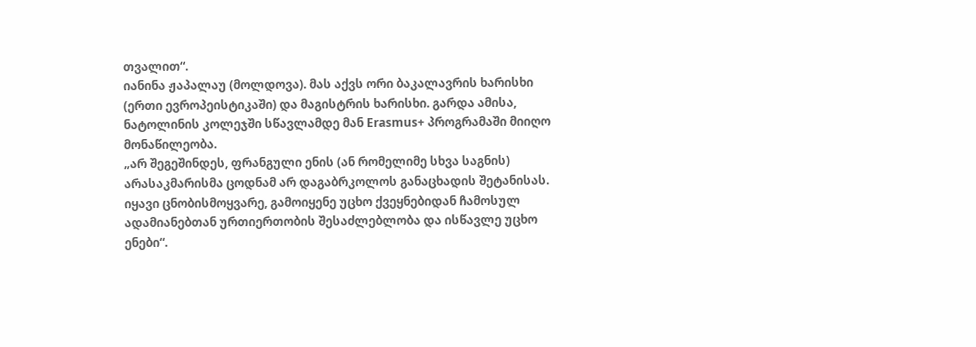თვალით“.
იანინა ჟაპალაუ (მოლდოვა). მას აქვს ორი ბაკალავრის ხარისხი (ერთი ევროპეისტიკაში) და მაგისტრის ხარისხი. გარდა ამისა, ნატოლინის კოლეჯში სწავლამდე მან Erasmus+ პროგრამაში მიიღო მონაწილეობა.
„არ შეგეშინდეს, ფრანგული ენის (ან რომელიმე სხვა საგნის) არასაკმარისმა ცოდნამ არ დაგაბრკოლოს განაცხადის შეტანისას. იყავი ცნობისმოყვარე, გამოიყენე უცხო ქვეყნებიდან ჩამოსულ ადამიანებთან ურთიერთობის შესაძლებლობა და ისწავლე უცხო ენები“.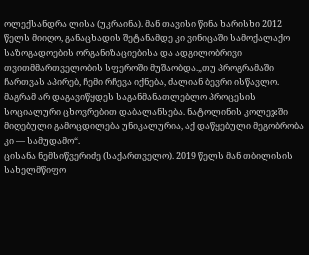ოლექსანდრა ლისა (უკრაინა). მან თავისი წინა ხარისხი 2012 წელს მიიღო, განაცხადის შეტანამდე კი ვინიცაში სამოქალაქო საზოგადოების ორგანიზაციებისა და ადგილობრივი თვითმმართველობის სფეროში მუშაობდა.„თუ პროგრამაში ჩართვას აპირებ, ჩემი რჩევა იქნება, ძალიან ბევრი ისწავლო. მაგრამ არ დაგავიწყდეს საგანმანათლებლო პროცესის სოციალური ცხოვრებით დაბალანსება. ნატოლინის კოლეჯში მიღებული გამოცდილება უნიკალურია, აქ დაწყებული მეგობრობა კი — სამუდამო“.
ცისანა ნემსიწვერიძე (საქართველო). 2019 წელს მან თბილისის სახელმწიფო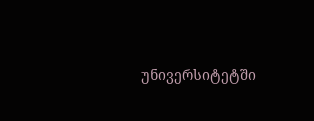უნივერსიტეტში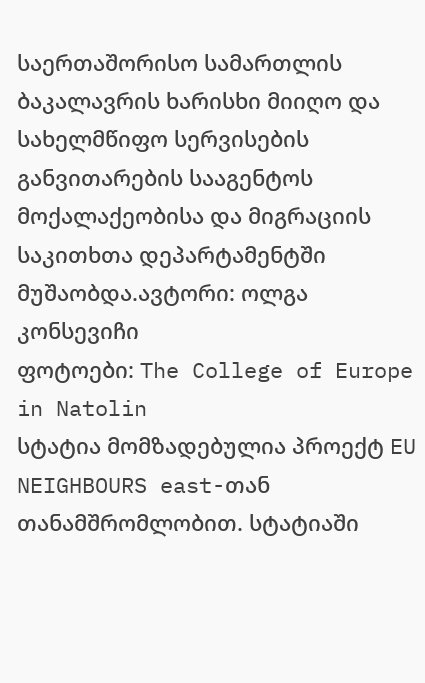საერთაშორისო სამართლის ბაკალავრის ხარისხი მიიღო და სახელმწიფო სერვისების განვითარების სააგენტოს მოქალაქეობისა და მიგრაციის საკითხთა დეპარტამენტში მუშაობდა.ავტორი: ოლგა კონსევიჩი
ფოტოები: The College of Europe in Natolin
სტატია მომზადებულია პროექტ EU NEIGHBOURS east-თან თანამშრომლობით. სტატიაში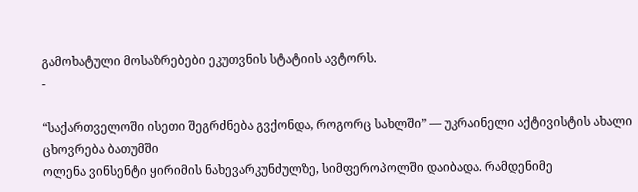გამოხატული მოსაზრებები ეკუთვნის სტატიის ავტორს.
-

“საქართველოში ისეთი შეგრძნება გვქონდა, როგორც სახლში” — უკრაინელი აქტივისტის ახალი ცხოვრება ბათუმში
ოლენა ვინსენტი ყირიმის ნახევარკუნძულზე, სიმფეროპოლში დაიბადა. რამდენიმე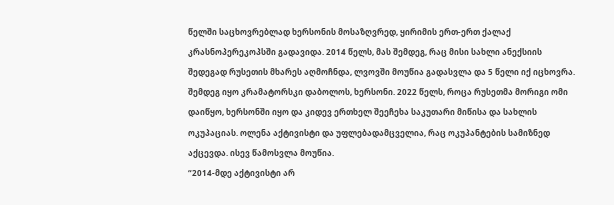წელში საცხოვრებლად ხერსონის მოსაზღვრედ, ყირიმის ერთ-ერთ ქალაქ კრასნოპერეკოპსში გადავიდა. 2014 წელს, მას შემდეგ, რაც მისი სახლი ანექსიის შედეგად რუსეთის მხარეს აღმოჩნდა, ლვოვში მოუწია გადასვლა და 5 წელი იქ იცხოვრა. შემდეგ იყო კრამატორსკი დაბოლოს, ხერსონი. 2022 წელს, როცა რუსეთმა მორიგი ომი დაიწყო, ხერსონში იყო და კიდევ ერთხელ შეეჩეხა საკუთარი მიწისა და სახლის ოკუპაციას. ოლენა აქტივისტი და უფლებადამცველია, რაც ოკუპანტების სამიზნედ აქცევდა. ისევ წამოსვლა მოუწია.
“2014-მდე აქტივისტი არ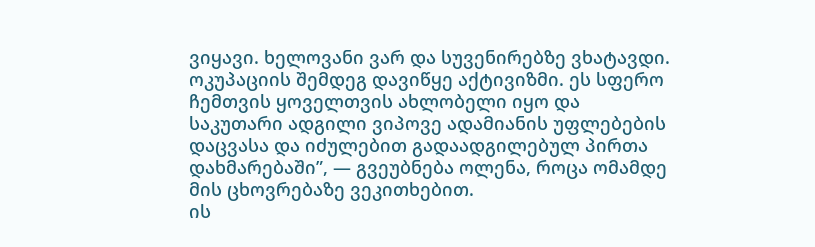ვიყავი. ხელოვანი ვარ და სუვენირებზე ვხატავდი. ოკუპაციის შემდეგ დავიწყე აქტივიზმი. ეს სფერო ჩემთვის ყოველთვის ახლობელი იყო და საკუთარი ადგილი ვიპოვე ადამიანის უფლებების დაცვასა და იძულებით გადაადგილებულ პირთა დახმარებაში”, — გვეუბნება ოლენა, როცა ომამდე მის ცხოვრებაზე ვეკითხებით.
ის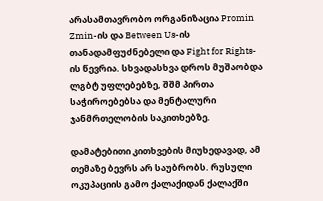არასამთავრობო ორგანიზაცია Promin Zmin-ის და Between Us-ის თანადამფუძნებელი და Fight for Rights-ის წევრია. სხვადასხვა დროს მუშაობდა ლგბტ უფლებებზე, შშმ პირთა საჭიროებებსა და მენტალური ჯანმრთელობის საკითხებზე.

დამატებითი კითხვების მიუხედავად, ამ თემაზე ბევრს არ საუბრობს. რუსული ოკუპაციის გამო ქალაქიდან ქალაქში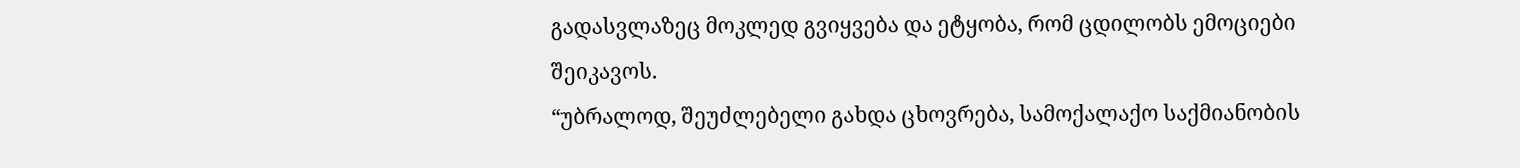გადასვლაზეც მოკლედ გვიყვება და ეტყობა, რომ ცდილობს ემოციები შეიკავოს.
“უბრალოდ, შეუძლებელი გახდა ცხოვრება, სამოქალაქო საქმიანობის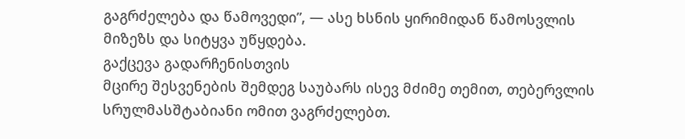გაგრძელება და წამოვედი”, — ასე ხსნის ყირიმიდან წამოსვლის მიზეზს და სიტყვა უწყდება.
გაქცევა გადარჩენისთვის
მცირე შესვენების შემდეგ საუბარს ისევ მძიმე თემით, თებერვლის სრულმასშტაბიანი ომით ვაგრძელებთ.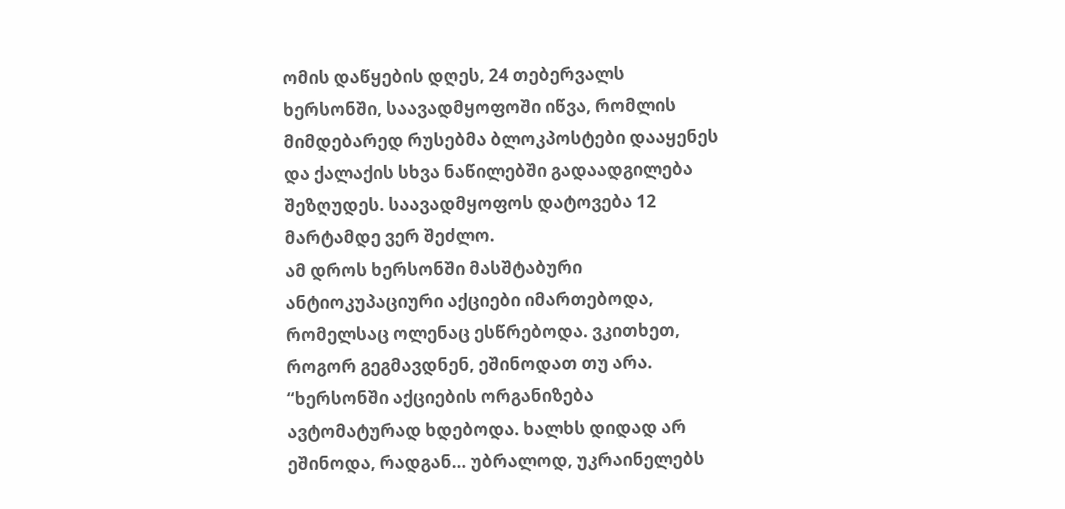ომის დაწყების დღეს, 24 თებერვალს ხერსონში, საავადმყოფოში იწვა, რომლის მიმდებარედ რუსებმა ბლოკპოსტები დააყენეს და ქალაქის სხვა ნაწილებში გადაადგილება შეზღუდეს. საავადმყოფოს დატოვება 12 მარტამდე ვერ შეძლო.
ამ დროს ხერსონში მასშტაბური ანტიოკუპაციური აქციები იმართებოდა, რომელსაც ოლენაც ესწრებოდა. ვკითხეთ, როგორ გეგმავდნენ, ეშინოდათ თუ არა.
“ხერსონში აქციების ორგანიზება ავტომატურად ხდებოდა. ხალხს დიდად არ ეშინოდა, რადგან… უბრალოდ, უკრაინელებს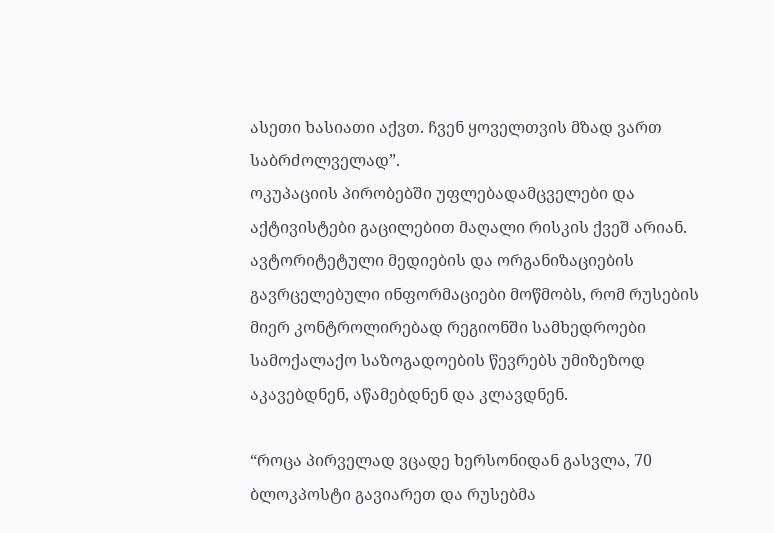ასეთი ხასიათი აქვთ. ჩვენ ყოველთვის მზად ვართ საბრძოლველად”.
ოკუპაციის პირობებში უფლებადამცველები და აქტივისტები გაცილებით მაღალი რისკის ქვეშ არიან. ავტორიტეტული მედიების და ორგანიზაციების გავრცელებული ინფორმაციები მოწმობს, რომ რუსების მიერ კონტროლირებად რეგიონში სამხედროები სამოქალაქო საზოგადოების წევრებს უმიზეზოდ აკავებდნენ, აწამებდნენ და კლავდნენ.

“როცა პირველად ვცადე ხერსონიდან გასვლა, 70 ბლოკპოსტი გავიარეთ და რუსებმა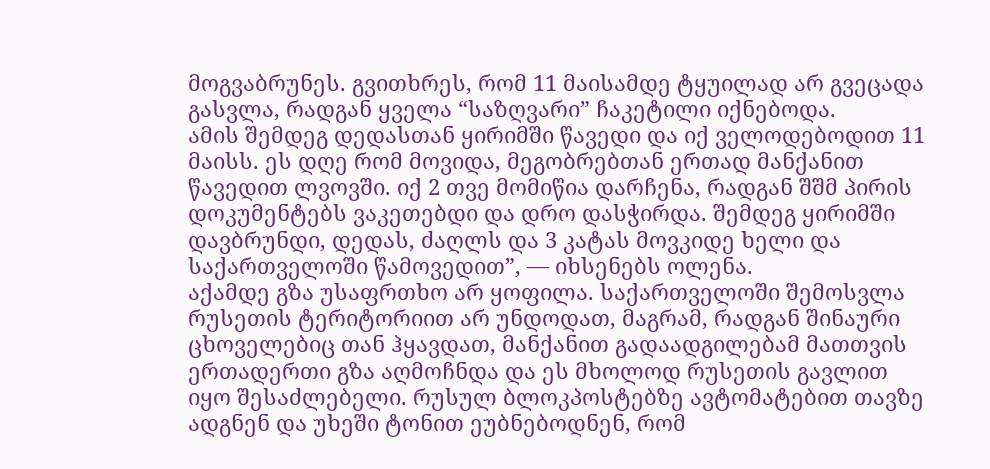მოგვაბრუნეს. გვითხრეს, რომ 11 მაისამდე ტყუილად არ გვეცადა გასვლა, რადგან ყველა “საზღვარი” ჩაკეტილი იქნებოდა.
ამის შემდეგ დედასთან ყირიმში წავედი და იქ ველოდებოდით 11 მაისს. ეს დღე რომ მოვიდა, მეგობრებთან ერთად მანქანით წავედით ლვოვში. იქ 2 თვე მომიწია დარჩენა, რადგან შშმ პირის დოკუმენტებს ვაკეთებდი და დრო დასჭირდა. შემდეგ ყირიმში დავბრუნდი, დედას, ძაღლს და 3 კატას მოვკიდე ხელი და საქართველოში წამოვედით”, — იხსენებს ოლენა.
აქამდე გზა უსაფრთხო არ ყოფილა. საქართველოში შემოსვლა რუსეთის ტერიტორიით არ უნდოდათ, მაგრამ, რადგან შინაური ცხოველებიც თან ჰყავდათ, მანქანით გადაადგილებამ მათთვის ერთადერთი გზა აღმოჩნდა და ეს მხოლოდ რუსეთის გავლით იყო შესაძლებელი. რუსულ ბლოკპოსტებზე ავტომატებით თავზე ადგნენ და უხეში ტონით ეუბნებოდნენ, რომ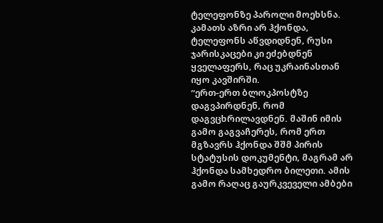ტელეფონზე პაროლი მოეხსნა. კამათს აზრი არ ჰქონდა, ტელეფონს აწვდიდნენ, რუსი ჯარისკაცები კი ეძებდნენ ყველაფერს, რაც უკრაინასთან იყო კავშირში.
“ერთ-ერთ ბლოკპოსტზე დაგვპირდნენ, რომ დაგვცხრილავდნენ. მაშინ იმის გამო გაგვაჩერეს, რომ ერთ მგზავრს ჰქონდა შშმ პირის სტატუსის დოკუმენტი, მაგრამ არ ჰქონდა სამხედრო ბილეთი. ამის გამო რაღაც გაურკვეველი ამბები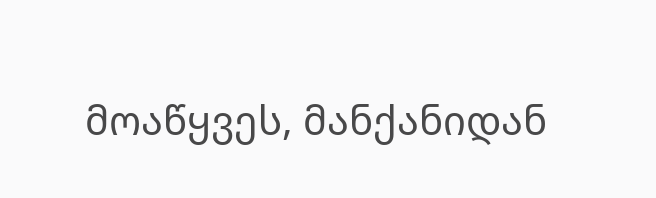მოაწყვეს, მანქანიდან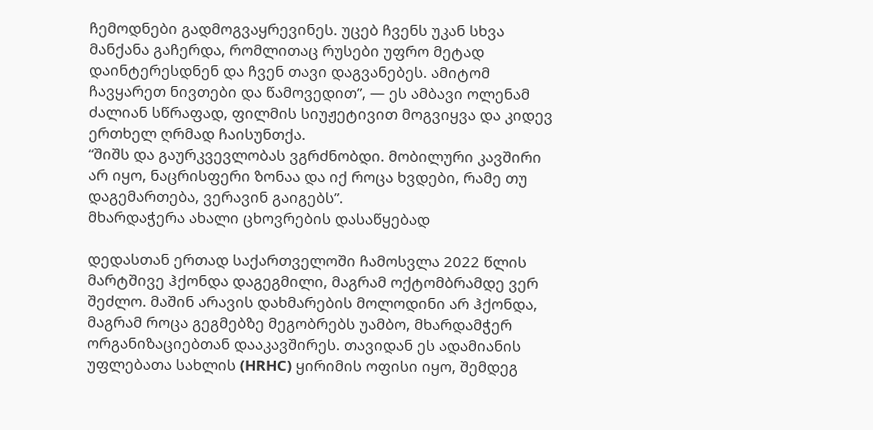ჩემოდნები გადმოგვაყრევინეს. უცებ ჩვენს უკან სხვა მანქანა გაჩერდა, რომლითაც რუსები უფრო მეტად დაინტერესდნენ და ჩვენ თავი დაგვანებეს. ამიტომ ჩავყარეთ ნივთები და წამოვედით”, — ეს ამბავი ოლენამ ძალიან სწრაფად, ფილმის სიუჟეტივით მოგვიყვა და კიდევ ერთხელ ღრმად ჩაისუნთქა.
“შიშს და გაურკვევლობას ვგრძნობდი. მობილური კავშირი არ იყო, ნაცრისფერი ზონაა და იქ როცა ხვდები, რამე თუ დაგემართება, ვერავინ გაიგებს”.
მხარდაჭერა ახალი ცხოვრების დასაწყებად

დედასთან ერთად საქართველოში ჩამოსვლა 2022 წლის მარტშივე ჰქონდა დაგეგმილი, მაგრამ ოქტომბრამდე ვერ შეძლო. მაშინ არავის დახმარების მოლოდინი არ ჰქონდა, მაგრამ როცა გეგმებზე მეგობრებს უამბო, მხარდამჭერ ორგანიზაციებთან დააკავშირეს. თავიდან ეს ადამიანის უფლებათა სახლის (HRHC) ყირიმის ოფისი იყო, შემდეგ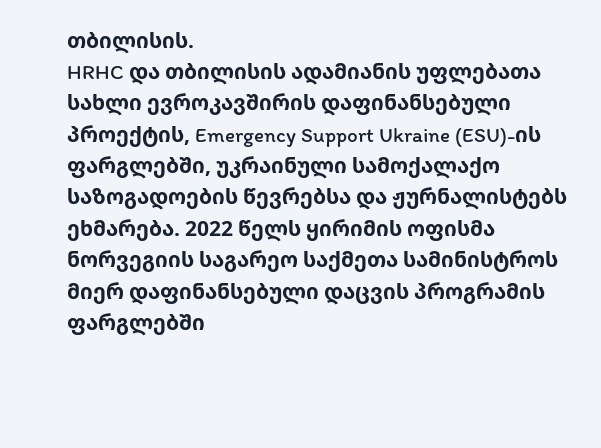თბილისის.
HRHC და თბილისის ადამიანის უფლებათა სახლი ევროკავშირის დაფინანსებული პროექტის, Emergency Support Ukraine (ESU)-ის ფარგლებში, უკრაინული სამოქალაქო საზოგადოების წევრებსა და ჟურნალისტებს ეხმარება. 2022 წელს ყირიმის ოფისმა ნორვეგიის საგარეო საქმეთა სამინისტროს მიერ დაფინანსებული დაცვის პროგრამის ფარგლებში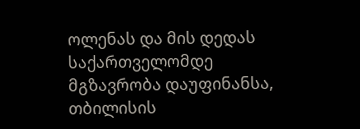ოლენას და მის დედას საქართველომდე მგზავრობა დაუფინანსა, თბილისის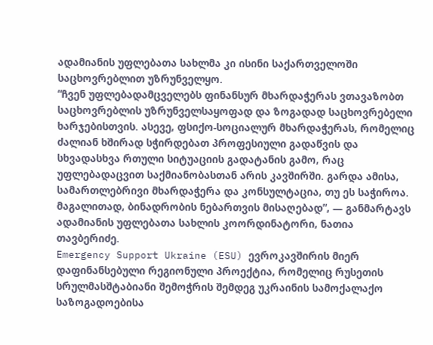ადამიანის უფლებათა სახლმა კი ისინი საქართველოში საცხოვრებლით უზრუნველყო.
“ჩვენ უფლებადამცველებს ფინანსურ მხარდაჭერას ვთავაზობთ საცხოვრებლის უზრუნველსაყოფად და ზოგადად საცხოვრებელი ხარჯებისთვის. ასევე, ფსიქო-სოციალურ მხარდაჭერას, რომელიც ძალიან ხშირად სჭირდებათ პროფესიული გადაწვის და სხვადასხვა რთული სიტუაციის გადატანის გამო, რაც უფლებადაცვით საქმიანობასთან არის კავშირში. გარდა ამისა, სამართლებრივი მხარდაჭერა და კონსულტაცია, თუ ეს საჭიროა. მაგალითად, ბინადრობის ნებართვის მისაღებად”, — განმარტავს ადამიანის უფლებათა სახლის კოორდინატორი, ნათია თავბერიძე.
Emergency Support Ukraine (ESU) ევროკავშირის მიერ დაფინანსებული რეგიონული პროექტია, რომელიც რუსეთის სრულმასშტაბიანი შემოჭრის შემდეგ უკრაინის სამოქალაქო საზოგადოებისა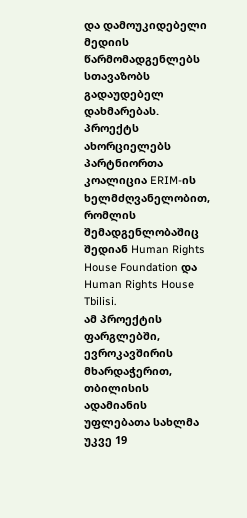და დამოუკიდებელი მედიის წარმომადგენლებს სთავაზობს გადაუდებელ დახმარებას. პროექტს ახორციელებს პარტნიორთა კოალიცია ERIM-ის ხელმძღვანელობით, რომლის შემადგენლობაშიც შედიან Human Rights House Foundation და Human Rights House Tbilisi.
ამ პროექტის ფარგლებში, ევროკავშირის მხარდაჭერით, თბილისის ადამიანის უფლებათა სახლმა უკვე 19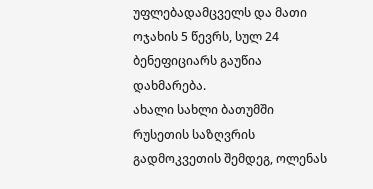უფლებადამცველს და მათი ოჯახის 5 წევრს, სულ 24 ბენეფიციარს გაუწია დახმარება.
ახალი სახლი ბათუმში
რუსეთის საზღვრის გადმოკვეთის შემდეგ, ოლენას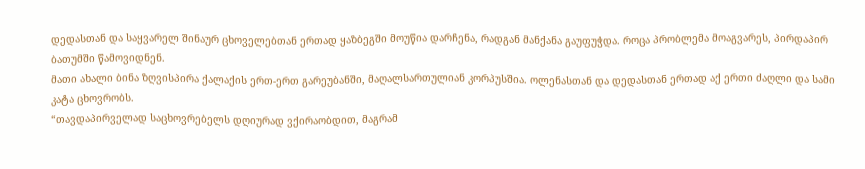დედასთან და საყვარელ შინაურ ცხოველებთან ერთად ყაზბეგში მოუწია დარჩენა, რადგან მანქანა გაუფუჭდა. როცა პრობლემა მოაგვარეს, პირდაპირ ბათუმში წამოვიდნენ.
მათი ახალი ბინა ზღვისპირა ქალაქის ერთ-ერთ გარეუბანში, მაღალსართულიან კორპუსშია. ოლენასთან და დედასთან ერთად აქ ერთი ძაღლი და სამი კატა ცხოვრობს.
“თავდაპირველად საცხოვრებელს დღიურად ვქირაობდით, მაგრამ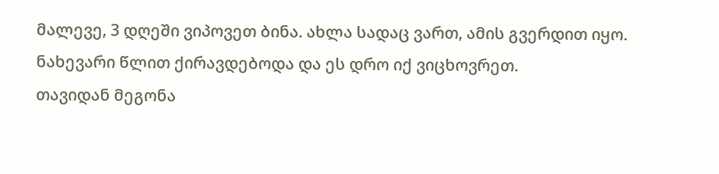მალევე, 3 დღეში ვიპოვეთ ბინა. ახლა სადაც ვართ, ამის გვერდით იყო. ნახევარი წლით ქირავდებოდა და ეს დრო იქ ვიცხოვრეთ.
თავიდან მეგონა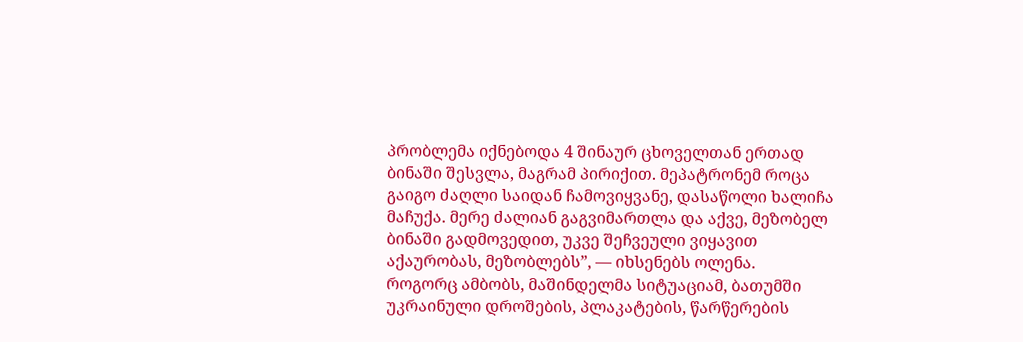პრობლემა იქნებოდა 4 შინაურ ცხოველთან ერთად ბინაში შესვლა, მაგრამ პირიქით. მეპატრონემ როცა გაიგო ძაღლი საიდან ჩამოვიყვანე, დასაწოლი ხალიჩა მაჩუქა. მერე ძალიან გაგვიმართლა და აქვე, მეზობელ ბინაში გადმოვედით, უკვე შეჩვეული ვიყავით აქაურობას, მეზობლებს”, — იხსენებს ოლენა.
როგორც ამბობს, მაშინდელმა სიტუაციამ, ბათუმში უკრაინული დროშების, პლაკატების, წარწერების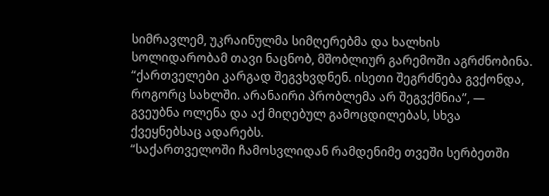სიმრავლემ, უკრაინულმა სიმღერებმა და ხალხის სოლიდარობამ თავი ნაცნობ, მშობლიურ გარემოში აგრძნობინა.
“ქართველები კარგად შეგვხვდნენ. ისეთი შეგრძნება გვქონდა, როგორც სახლში. არანაირი პრობლემა არ შეგვქმნია”, — გვეუბნა ოლენა და აქ მიღებულ გამოცდილებას, სხვა ქვეყნებსაც ადარებს.
“საქართველოში ჩამოსვლიდან რამდენიმე თვეში სერბეთში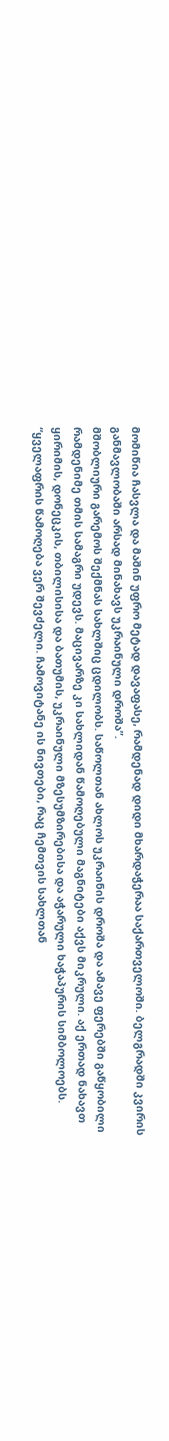მომიწია ჩასვლა და მაშინ უფრო მეტად დავაფასე, რამდენად დიდი მხარდაჭერაა საქართველოში. ბელგრადში კვირის განმავლობაში არსად მინახავს უკრაინული დროშა”.
მშობლიური გარემოს შექმნას სახლშიც ცდილობს. საწოლთან ახლოს უკრაინის დროშა და ამავე ფერებში გაწყობილი რამდენიმე თმის სამაგრი უდევს. მაცივარზე კი სახლიდან წამოღებული მაგნიტები აქვს მიკრული. აქ ერთად ნახავთ ყირიმის, დონეცკის, თბილისისა და ბათუმის, უკრაინული მზესუმზირებისა და აჭარული ხაჭაპურის სიმბოლოებს.
“ყველაფრის წამოღება ვერ შევძელი. ჩამოვიტანე ის ნივთები, რაც ჩემთვის სახლთან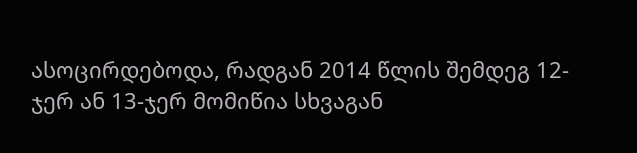ასოცირდებოდა, რადგან 2014 წლის შემდეგ 12-ჯერ ან 13-ჯერ მომიწია სხვაგან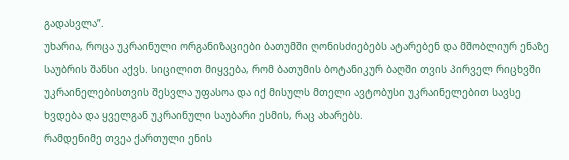გადასვლა”.
უხარია, როცა უკრაინული ორგანიზაციები ბათუმში ღონისძიებებს ატარებენ და მშობლიურ ენაზე საუბრის შანსი აქვს. სიცილით მიყვება, რომ ბათუმის ბოტანიკურ ბაღში თვის პირველ რიცხვში უკრაინელებისთვის შესვლა უფასოა და იქ მისულს მთელი ავტობუსი უკრაინელებით სავსე ხვდება და ყველგან უკრაინული საუბარი ესმის, რაც ახარებს.
რამდენიმე თვეა ქართული ენის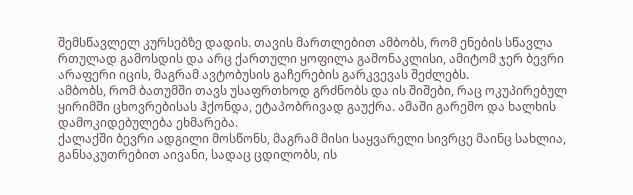შემსწავლელ კურსებზე დადის. თავის მართლებით ამბობს, რომ ენების სწავლა რთულად გამოსდის და არც ქართული ყოფილა გამონაკლისი, ამიტომ ჯერ ბევრი არაფერი იცის, მაგრამ ავტობუსის გაჩერების გარკვევას შეძლებს.
ამბობს, რომ ბათუმში თავს უსაფრთხოდ გრძნობს და ის შიშები, რაც ოკუპირებულ ყირიმში ცხოვრებისას ჰქონდა, ეტაპობრივად გაუქრა. ამაში გარემო და ხალხის დამოკიდებულება ეხმარება.
ქალაქში ბევრი ადგილი მოსწონს, მაგრამ მისი საყვარელი სივრცე მაინც სახლია, განსაკუთრებით აივანი, სადაც ცდილობს, ის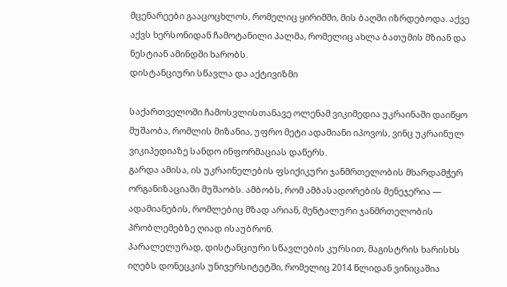მცენარეები გააცოცხლოს, რომელიც ყირიმში, მის ბაღში იზრდებოდა. აქვე აქვს ხერსონიდან ჩამოტანილი პალმა, რომელიც ახლა ბათუმის მზიან და ნესტიან ამინდში ხარობს.
დისტანციური სწავლა და აქტივიზმი

საქართველოში ჩამოსვლისთანავე ოლენამ ვიკიმედია უკრაინაში დაიწყო მუშაობა, რომლის მიზანია, უფრო მეტი ადამიანი იპოვოს, ვინც უკრაინულ ვიკიპედიაზე სანდო ინფორმაციას დაწერს.
გარდა ამისა, ის უკრაინელების ფსიქიკური ჯანმრთელობის მხარდამჭერ ორგანიზაციაში მუშაობს. ამბობს, რომ ამბასადორების მენეჯერია — ადამიანების, რომლებიც მზად არიან, მენტალური ჯანმრთელობის პრობლემებზე ღიად ისაუბრონ.
პარალელურად, დისტანციური სწავლების კურსით, მაგისტრის ხარისხს იღებს დონეცკის უნივერსიტეტში, რომელიც 2014 წლიდან ვინიცაშია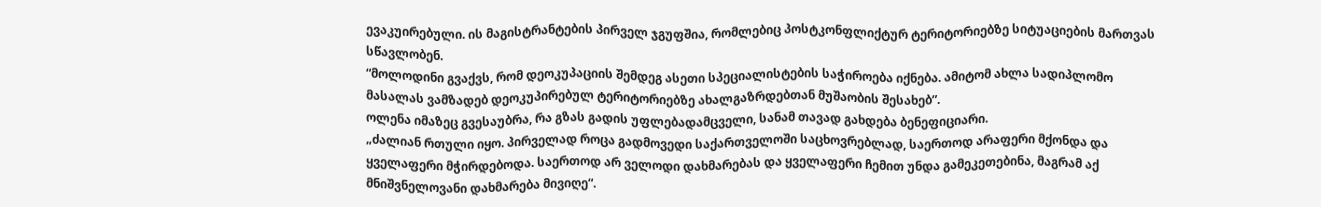ევაკუირებული. ის მაგისტრანტების პირველ ჯგუფშია, რომლებიც პოსტკონფლიქტურ ტერიტორიებზე სიტუაციების მართვას სწავლობენ.
“მოლოდინი გვაქვს, რომ დეოკუპაციის შემდეგ ასეთი სპეციალისტების საჭიროება იქნება. ამიტომ ახლა სადიპლომო მასალას ვამზადებ დეოკუპირებულ ტერიტორიებზე ახალგაზრდებთან მუშაობის შესახებ”.
ოლენა იმაზეც გვესაუბრა, რა გზას გადის უფლებადამცველი, სანამ თავად გახდება ბენეფიციარი.
„ძალიან რთული იყო. პირველად როცა გადმოვედი საქართველოში საცხოვრებლად, საერთოდ არაფერი მქონდა და ყველაფერი მჭირდებოდა. საერთოდ არ ველოდი დახმარებას და ყველაფერი ჩემით უნდა გამეკეთებინა, მაგრამ აქ მნიშვნელოვანი დახმარება მივიღე“.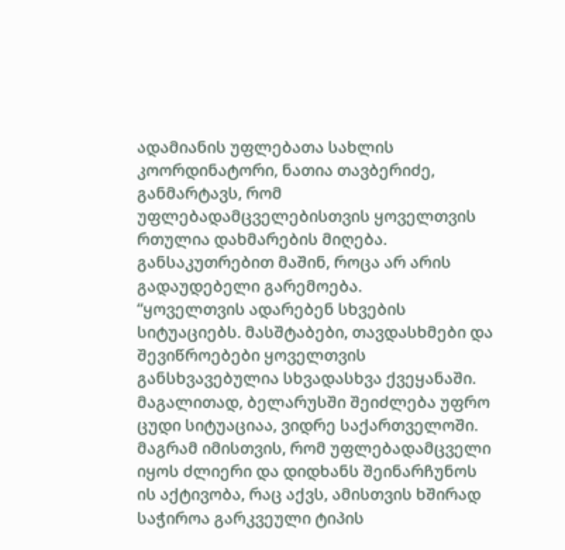ადამიანის უფლებათა სახლის კოორდინატორი, ნათია თავბერიძე, განმარტავს, რომ უფლებადამცველებისთვის ყოველთვის რთულია დახმარების მიღება. განსაკუთრებით მაშინ, როცა არ არის გადაუდებელი გარემოება.
“ყოველთვის ადარებენ სხვების სიტუაციებს. მასშტაბები, თავდასხმები და შევიწროებები ყოველთვის განსხვავებულია სხვადასხვა ქვეყანაში. მაგალითად, ბელარუსში შეიძლება უფრო ცუდი სიტუაციაა, ვიდრე საქართველოში. მაგრამ იმისთვის, რომ უფლებადამცველი იყოს ძლიერი და დიდხანს შეინარჩუნოს ის აქტივობა, რაც აქვს, ამისთვის ხშირად საჭიროა გარკვეული ტიპის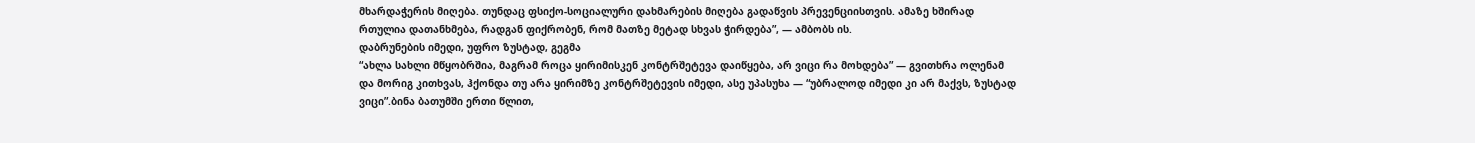მხარდაჭერის მიღება. თუნდაც ფსიქო-სოციალური დახმარების მიღება გადაწვის პრევენციისთვის. ამაზე ხშირად რთულია დათანხმება, რადგან ფიქრობენ, რომ მათზე მეტად სხვას ჭირდება”, — ამბობს ის.
დაბრუნების იმედი, უფრო ზუსტად, გეგმა
“ახლა სახლი მწყობრშია, მაგრამ როცა ყირიმისკენ კონტრშეტევა დაიწყება, არ ვიცი რა მოხდება” — გვითხრა ოლენამ და მორიგ კითხვას, ჰქონდა თუ არა ყირიმზე კონტრშეტევის იმედი, ასე უპასუხა — “უბრალოდ იმედი კი არ მაქვს, ზუსტად ვიცი”.ბინა ბათუმში ერთი წლით,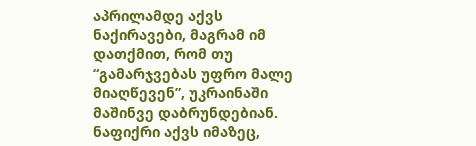აპრილამდე აქვს ნაქირავები, მაგრამ იმ დათქმით, რომ თუ “გამარჯვებას უფრო მალე მიაღწევენ”, უკრაინაში მაშინვე დაბრუნდებიან.
ნაფიქრი აქვს იმაზეც,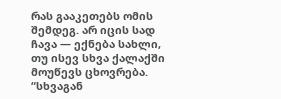რას გააკეთებს ომის შემდეგ. არ იცის სად ჩავა — ექნება სახლი, თუ ისევ სხვა ქალაქში მოუწევს ცხოვრება.
“სხვაგან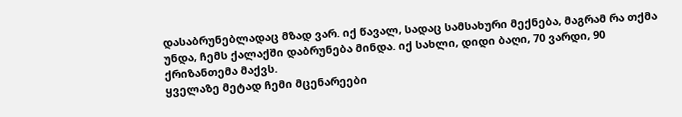დასაბრუნებლადაც მზად ვარ. იქ წავალ, სადაც სამსახური მექნება, მაგრამ რა თქმა უნდა, ჩემს ქალაქში დაბრუნება მინდა. იქ სახლი, დიდი ბაღი, 70 ვარდი, 90 ქრიზანთემა მაქვს.
ყველაზე მეტად ჩემი მცენარეები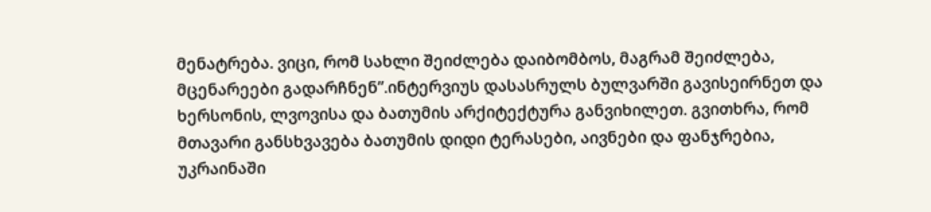მენატრება. ვიცი, რომ სახლი შეიძლება დაიბომბოს, მაგრამ შეიძლება, მცენარეები გადარჩნენ”.ინტერვიუს დასასრულს ბულვარში გავისეირნეთ და ხერსონის, ლვოვისა და ბათუმის არქიტექტურა განვიხილეთ. გვითხრა, რომ მთავარი განსხვავება ბათუმის დიდი ტერასები, აივნები და ფანჯრებია, უკრაინაში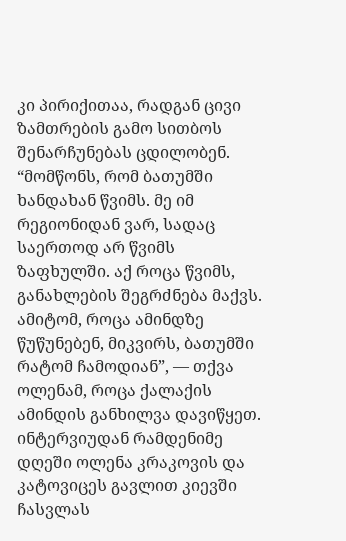კი პირიქითაა, რადგან ცივი ზამთრების გამო სითბოს შენარჩუნებას ცდილობენ.
“მომწონს, რომ ბათუმში ხანდახან წვიმს. მე იმ რეგიონიდან ვარ, სადაც საერთოდ არ წვიმს ზაფხულში. აქ როცა წვიმს, განახლების შეგრძნება მაქვს. ამიტომ, როცა ამინდზე წუწუნებენ, მიკვირს, ბათუმში რატომ ჩამოდიან”, — თქვა ოლენამ, როცა ქალაქის ამინდის განხილვა დავიწყეთ.
ინტერვიუდან რამდენიმე დღეში ოლენა კრაკოვის და კატოვიცეს გავლით კიევში ჩასვლას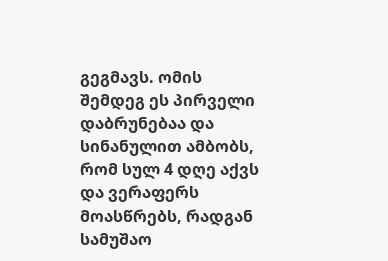გეგმავს. ომის შემდეგ ეს პირველი დაბრუნებაა და სინანულით ამბობს, რომ სულ 4 დღე აქვს და ვერაფერს მოასწრებს, რადგან სამუშაო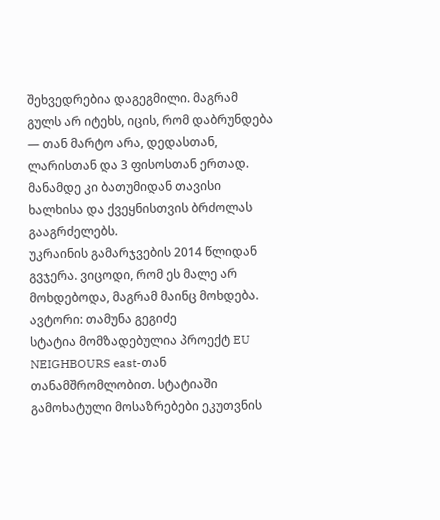შეხვედრებია დაგეგმილი. მაგრამ გულს არ იტეხს, იცის, რომ დაბრუნდება — თან მარტო არა, დედასთან, ლარისთან და 3 ფისოსთან ერთად. მანამდე კი ბათუმიდან თავისი ხალხისა და ქვეყნისთვის ბრძოლას გააგრძელებს.
უკრაინის გამარჯვების 2014 წლიდან გვჯერა. ვიცოდი, რომ ეს მალე არ მოხდებოდა, მაგრამ მაინც მოხდება.
ავტორი: თამუნა გეგიძე
სტატია მომზადებულია პროექტ EU NEIGHBOURS east-თან თანამშრომლობით. სტატიაში გამოხატული მოსაზრებები ეკუთვნის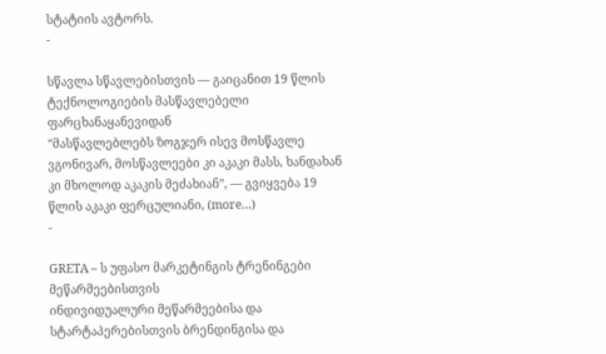სტატიის ავტორს.
-

სწავლა სწავლებისთვის — გაიცანით 19 წლის ტექნოლოგიების მასწავლებელი ფარცხანაყანევიდან
“მასწავლებლებს ზოგჯერ ისევ მოსწავლე ვგონივარ, მოსწავლეები კი აკაკი მასს, ხანდახან კი მხოლოდ აკაკის მეძახიან”, — გვიყვება 19 წლის აკაკი ფერცულიანი, (more…)
-

GRETA – ს უფასო მარკეტინგის ტრენინგები მეწარმეებისთვის
ინდივიდუალური მეწარმეებისა და სტარტაპერებისთვის ბრენდინგისა და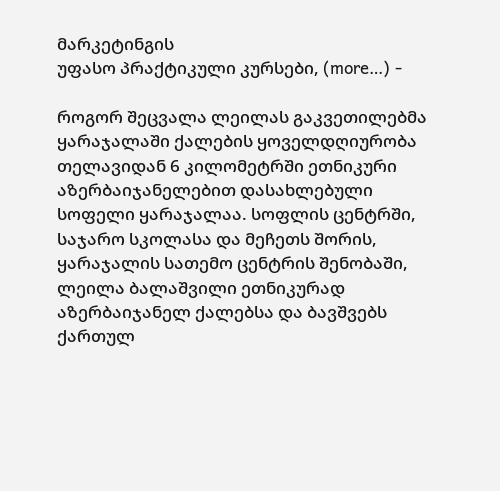მარკეტინგის
უფასო პრაქტიკული კურსები, (more…) -

როგორ შეცვალა ლეილას გაკვეთილებმა ყარაჯალაში ქალების ყოველდღიურობა
თელავიდან 6 კილომეტრში ეთნიკური აზერბაიჯანელებით დასახლებული სოფელი ყარაჯალაა. სოფლის ცენტრში, საჯარო სკოლასა და მეჩეთს შორის, ყარაჯალის სათემო ცენტრის შენობაში, ლეილა ბალაშვილი ეთნიკურად აზერბაიჯანელ ქალებსა და ბავშვებს ქართულ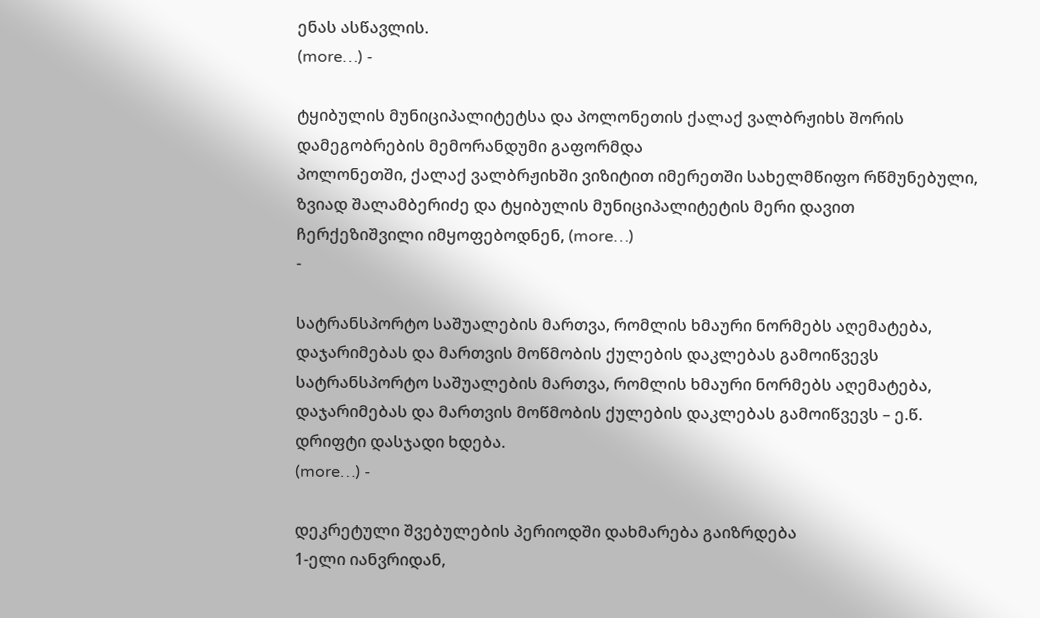ენას ასწავლის.
(more…) -

ტყიბულის მუნიციპალიტეტსა და პოლონეთის ქალაქ ვალბრჟიხს შორის დამეგობრების მემორანდუმი გაფორმდა
პოლონეთში, ქალაქ ვალბრჟიხში ვიზიტით იმერეთში სახელმწიფო რწმუნებული, ზვიად შალამბერიძე და ტყიბულის მუნიციპალიტეტის მერი დავით ჩერქეზიშვილი იმყოფებოდნენ, (more…)
-

სატრანსპორტო საშუალების მართვა, რომლის ხმაური ნორმებს აღემატება, დაჯარიმებას და მართვის მოწმობის ქულების დაკლებას გამოიწვევს
სატრანსპორტო საშუალების მართვა, რომლის ხმაური ნორმებს აღემატება, დაჯარიმებას და მართვის მოწმობის ქულების დაკლებას გამოიწვევს – ე.წ. დრიფტი დასჯადი ხდება.
(more…) -

დეკრეტული შვებულების პერიოდში დახმარება გაიზრდება
1-ელი იანვრიდან,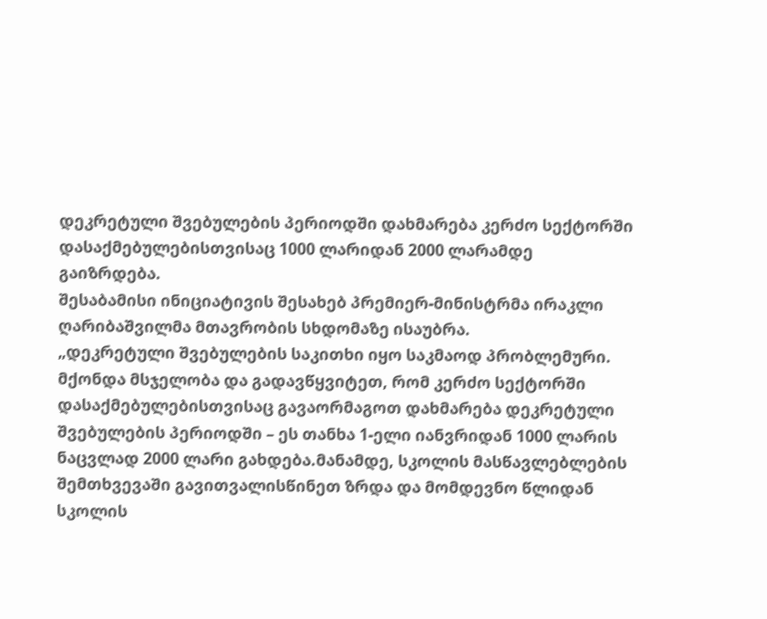დეკრეტული შვებულების პერიოდში დახმარება კერძო სექტორში დასაქმებულებისთვისაც 1000 ლარიდან 2000 ლარამდე გაიზრდება.
შესაბამისი ინიციატივის შესახებ პრემიერ-მინისტრმა ირაკლი ღარიბაშვილმა მთავრობის სხდომაზე ისაუბრა.
„დეკრეტული შვებულების საკითხი იყო საკმაოდ პრობლემური. მქონდა მსჯელობა და გადავწყვიტეთ, რომ კერძო სექტორში დასაქმებულებისთვისაც გავაორმაგოთ დახმარება დეკრეტული შვებულების პერიოდში – ეს თანხა 1-ელი იანვრიდან 1000 ლარის ნაცვლად 2000 ლარი გახდება.მანამდე, სკოლის მასწავლებლების შემთხვევაში გავითვალისწინეთ ზრდა და მომდევნო წლიდან სკოლის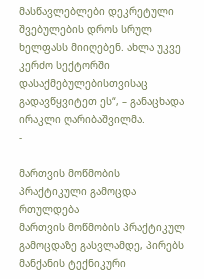მასწავლებლები დეკრეტული შვებულების დროს სრულ ხელფასს მიიღებენ. ახლა უკვე კერძო სექტორში დასაქმებულებისთვისაც გადავწყვიტეთ ეს“, – განაცხადა ირაკლი ღარიბაშვილმა.
-

მართვის მოწმობის პრაქტიკული გამოცდა რთულდება
მართვის მოწმობის პრაქტიკულ გამოცდაზე გასვლამდე, პირებს მანქანის ტექნიკური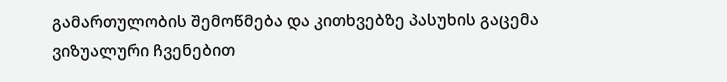გამართულობის შემოწმება და კითხვებზე პასუხის გაცემა ვიზუალური ჩვენებით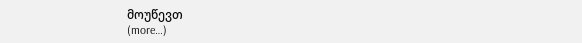მოუწევთ
(more…)